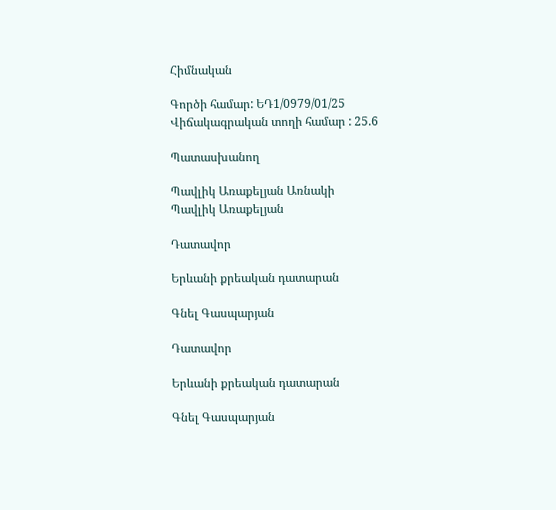Հիմնական

Գործի համար: ԵԴ1/0979/01/25
Վիճակագրական տողի համար : 25.6

Պատասխանող

Պավլիկ Առաքելյան Առնակի
Պավլիկ Առաքելյան

Դատավոր

Երևանի քրեական դատարան

Գնել Գասպարյան

Դատավոր

Երևանի քրեական դատարան

Գնել Գասպարյան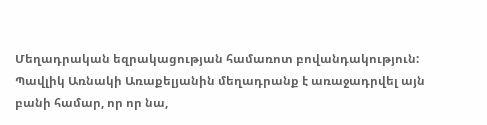Մեղադրական եզրակացության համառոտ բովանդակություն: Պավլիկ Առնակի Առաքելյանին մեղադրանք է առաջադրվել այն բանի համար, որ որ նա,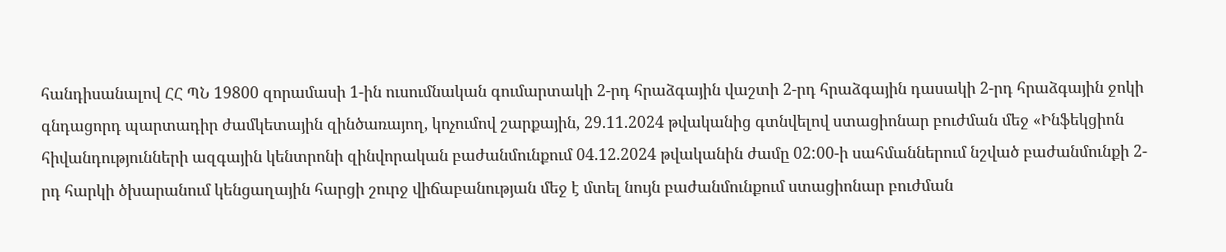հանդիսանալով ՀՀ ՊՆ 19800 զորամասի 1-ին ուսումնական գումարտակի 2-րդ հրաձգային վաշտի 2-րդ հրաձգային դասակի 2-րդ հրաձգային ջոկի գնդացորդ պարտադիր ժամկետային զինծառայող, կոչումով շարքային, 29.11.2024 թվականից գտնվելով ստացիոնար բուժման մեջ «Ինֆեկցիոն հիվանդությունների ազգային կենտրոնի զինվորական բաժանմունքում 04.12.2024 թվականին ժամը 02:00-ի սահմաններում նշված բաժանմունքի 2-րդ հարկի ծխարանում կենցաղային հարցի շուրջ վիճաբանության մեջ է մտել նույն բաժանմունքում ստացիոնար բուժման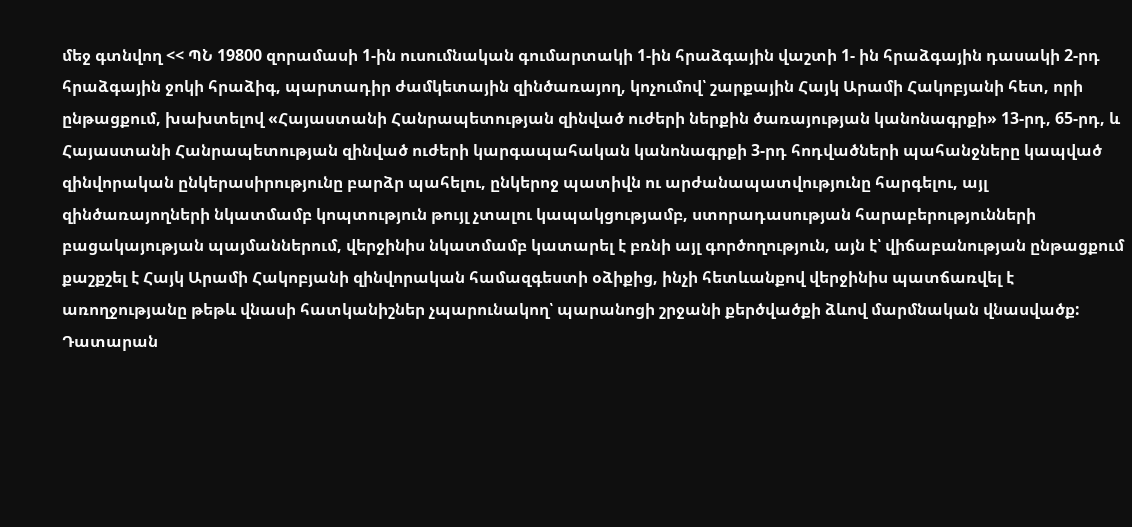մեջ գտնվող << ՊՆ 19800 զորամասի 1-ին ուսումնական գումարտակի 1-ին հրաձգային վաշտի 1- ին հրաձգային դասակի 2-րդ հրաձգային ջոկի հրաձիգ, պարտադիր ժամկետային զինծառայող, կոչումով՝ շարքային Հայկ Արամի Հակոբյանի հետ, որի ընթացքում, խախտելով «Հայաստանի Հանրապետության զինված ուժերի ներքին ծառայության կանոնագրքի» 13-րդ, 65-րդ, և Հայաստանի Հանրապետության զինված ուժերի կարգապահական կանոնագրքի 3-րդ հոդվածների պահանջները կապված զինվորական ընկերասիրությունը բարձր պահելու, ընկերոջ պատիվն ու արժանապատվությունը հարգելու, այլ զինծառայողների նկատմամբ կոպտություն թույլ չտալու կապակցությամբ, ստորադասության հարաբերությունների բացակայության պայմաններում, վերջինիս նկատմամբ կատարել է բռնի այլ գործողություն, այն է՝ վիճաբանության ընթացքում քաշքշել է Հայկ Արամի Հակոբյանի զինվորական համազգեստի օձիքից, ինչի հետևանքով վերջինիս պատճառվել է առողջությանը թեթև վնասի հատկանիշներ չպարունակող՝ պարանոցի շրջանի քերծվածքի ձևով մարմնական վնասվածք:
Դատարան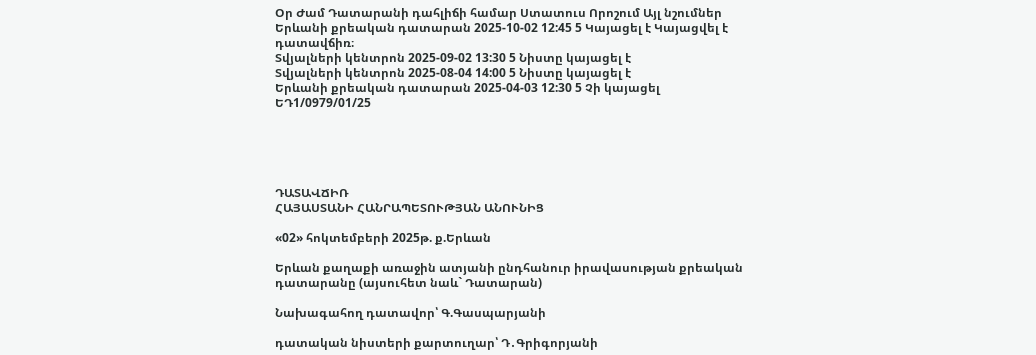Օր Ժամ Դատարանի դահլիճի համար Ստատուս Որոշում Այլ նշումներ
Երևանի քրեական դատարան 2025-10-02 12:45 5 Կայացել է Կայացվել է դատավճիռ։
Տվյալների կենտրոն 2025-09-02 13:30 5 Նիստը կայացել է
Տվյալների կենտրոն 2025-08-04 14:00 5 Նիստը կայացել է
Երևանի քրեական դատարան 2025-04-03 12:30 5 Չի կայացել
ԵԴ1/0979/01/25





ԴԱՏԱՎՃԻՌ
ՀԱՅԱՍՏԱՆԻ ՀԱՆՐԱՊԵՏՈՒԹՅԱՆ ԱՆՈՒՆԻՑ

«02» հոկտեմբերի 2025թ. ք.Երևան

Երևան քաղաքի առաջին ատյանի ընդհանուր իրավասության քրեական դատարանը (այսուհետ նաև` Դատարան)

Նախագահող դատավոր՝ Գ.Գասպարյանի

դատական նիստերի քարտուղար՝ Դ․Գրիգորյանի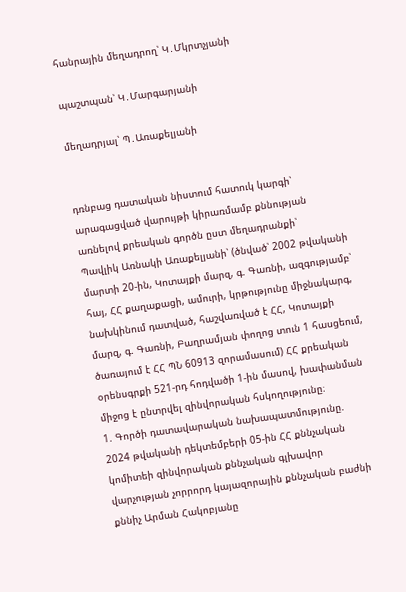հանրային մեղադրող՝ Կ․Մկրտչյանի

պաշտպան՝ Կ․Մարգարյանի

մեղադրյալ՝ Պ․Առաքելյանի


դռնբաց դատական նիստում հատուկ կարգի՝ արագացված վարույթի կիրառմամբ քննության առնելով քրեական գործն ըստ մեղադրանքի՝
Պավլիկ Առնակի Առաքելյանի՝ (ծնված՝ 2002 թվականի մարտի 20-ին, Կոտայքի մարզ, գ. Գառնի, ազգությամբ՝ հայ, ՀՀ քաղաքացի, ամուրի, կրթությունը միջնակարգ, նախկինում դատված, հաշվառված է ՀՀ, Կոտայքի մարզ, գ. Գառնի, Բաղրամյան փողոց տուն 1 հասցեում, ծառայում է ՀՀ ՊՆ 60913 զորամասում) ՀՀ քրեական օրենսգրքի 521-րդ հոդվածի 1-ին մասով, խափանման միջոց է ընտրվել զինվորական հսկողությունը։
1. Գործի դատավարական նախապատմությունը.
2024 թվականի դեկտեմբերի 05-ին ՀՀ քննչական կոմիտեի զինվորական քննչական գլխավոր վարչության չորրորդ կայազորային քննչական բաժնի քննիչ Արման Հակոբյանը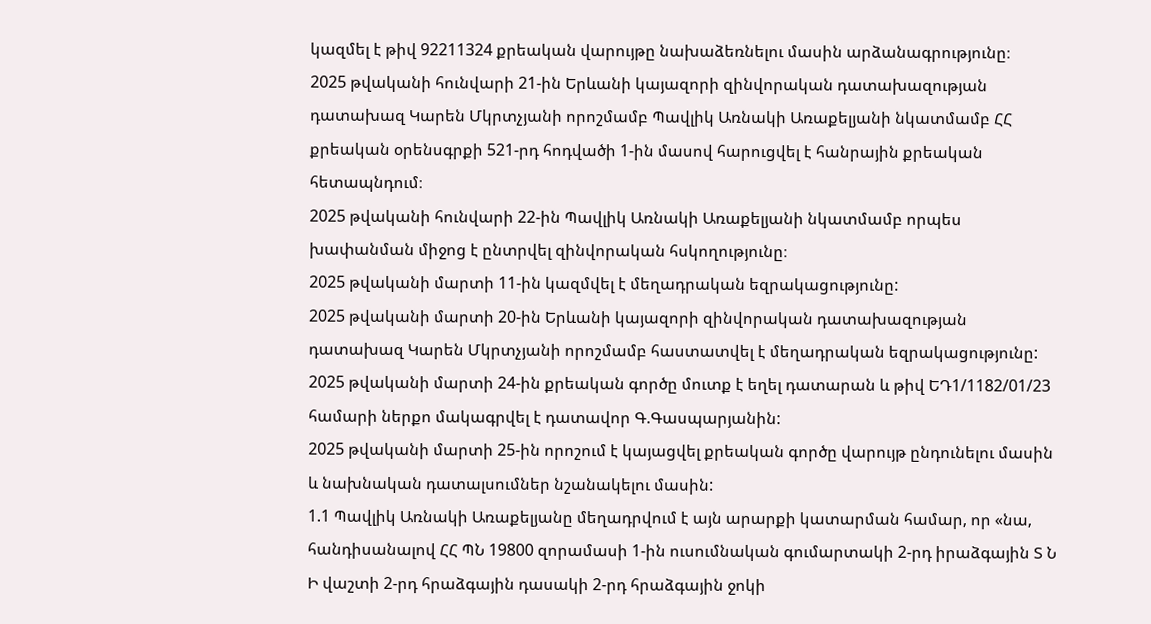կազմել է թիվ 92211324 քրեական վարույթը նախաձեռնելու մասին արձանագրությունը։
2025 թվականի հունվարի 21-ին Երևանի կայազորի զինվորական դատախազության դատախազ Կարեն Մկրտչյանի որոշմամբ Պավլիկ Առնակի Առաքելյանի նկատմամբ ՀՀ քրեական օրենսգրքի 521-րդ հոդվածի 1-ին մասով հարուցվել է հանրային քրեական հետապնդում։
2025 թվականի հունվարի 22-ին Պավլիկ Առնակի Առաքելյանի նկատմամբ որպես խափանման միջոց է ընտրվել զինվորական հսկողությունը։
2025 թվականի մարտի 11-ին կազմվել է մեղադրական եզրակացությունը:
2025 թվականի մարտի 20-ին Երևանի կայազորի զինվորական դատախազության դատախազ Կարեն Մկրտչյանի որոշմամբ հաստատվել է մեղադրական եզրակացությունը:
2025 թվականի մարտի 24-ին քրեական գործը մուտք է եղել դատարան և թիվ ԵԴ1/1182/01/23 համարի ներքո մակագրվել է դատավոր Գ.Գասպարյանին:
2025 թվականի մարտի 25-ին որոշում է կայացվել քրեական գործը վարույթ ընդունելու մասին և նախնական դատալսումներ նշանակելու մասին:
1.1 Պավլիկ Առնակի Առաքելյանը մեղադրվում է այն արարքի կատարման համար, որ «նա, հանդիսանալով ՀՀ ՊՆ 19800 զորամասի 1-ին ուսումնական գումարտակի 2-րդ իրաձգային Տ Ն Ի վաշտի 2-րդ հրաձգային դասակի 2-րդ հրաձգային ջոկի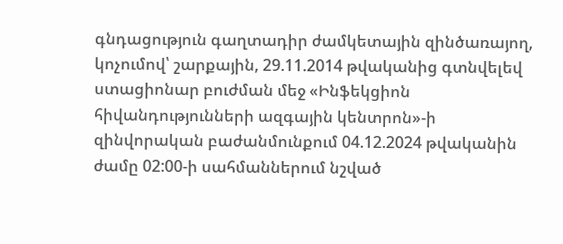գնդացություն գաղտադիր ժամկետային զինծառայող, կոչումով՝ շարքային, 29.11.2014 թվականից գտնվելեվ ստացիոնար բուժման մեջ «Ինֆեկցիոն հիվանդությունների ազգային կենտրոն»-ի զինվորական բաժանմունքում 04.12.2024 թվականին ժամը 02:00-ի սահմաններում նշված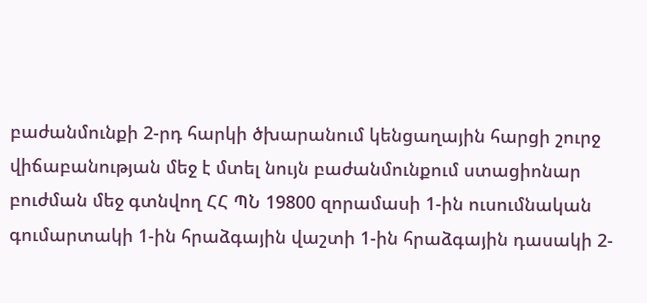բաժանմունքի 2-րդ հարկի ծխարանում կենցաղային հարցի շուրջ վիճաբանության մեջ է մտել նույն բաժանմունքում ստացիոնար բուժման մեջ գտնվող ՀՀ ՊՆ 19800 զորամասի 1-ին ուսումնական գումարտակի 1-ին հրաձգային վաշտի 1-ին հրաձգային դասակի 2-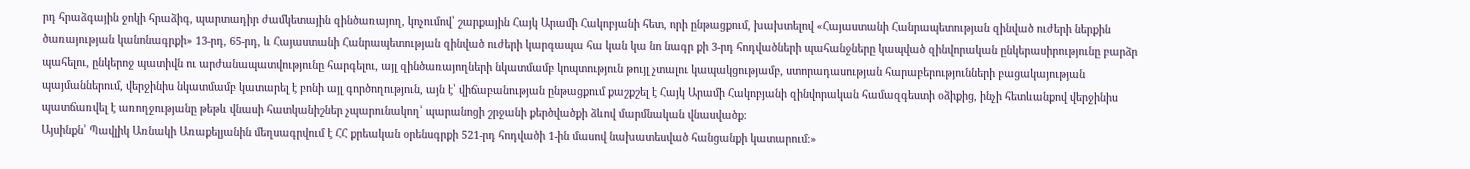րդ հրաձգային ջոկի հրաձիգ, պարտադիր ժամկետային զինծառայող, կոչումով՝ շարքային Հայկ Արամի Հակոբյանի հետ, որի ընթացքում, խախտելով «Հայաստանի Հանրապետության զինված ուժերի ներքին ծառայության կանոնագրքի» 13-րդ, 65-րդ, և Հայաստանի Հանրապետության զինված ուժերի կարգապա հա կան կա նո նագր քի 3-րդ հոդվածների պահանջները կապված զինվորական ընկերասիրությունը բարձր պահելու, ընկերոջ պատիվն ու արժանապատվությունը հարգելու, այլ զինծառայողների նկատմամբ կոպտություն թույլ չտալու կապակցությամբ, ստորադասության հարաբերությունների բացակայության պայմաններում, վերջինիս նկատմամբ կատարել է բոնի այլ գործողություն, այն է՝ վիճաբանության ընթացքում քաշքշել է Հայկ Արամի Հակոբյանի զինվորական համազգեստի օձիքից, ինչի հետևանքով վերջինիս պատճառվել է առողջությանը թեթև վնասի հատկանիշներ չպարունակող՝ պարանոցի շրջանի քերծվածքի ձևով մարմնական վնասվածք:
Այսինքն՝ Պավլիկ Առնակի Առաքելյանին մեղսագրվում է ՀՀ քրեական օրենսգրքի 521-րդ հոդվածի 1-ին մասով նախատեսված հանցանքի կատարում։»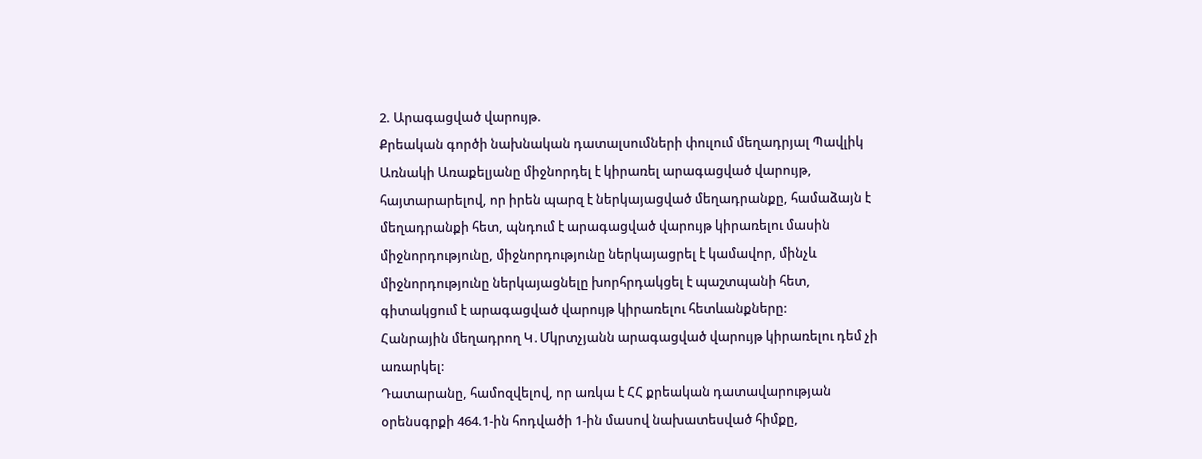2. Արագացված վարույթ.
Քրեական գործի նախնական դատալսումների փուլում մեղադրյալ Պավլիկ Առնակի Առաքելյանը միջնորդել է կիրառել արագացված վարույթ, հայտարարելով, որ իրեն պարզ է ներկայացված մեղադրանքը, համաձայն է մեղադրանքի հետ, պնդում է արագացված վարույթ կիրառելու մասին միջնորդությունը, միջնորդությունը ներկայացրել է կամավոր, մինչև միջնորդությունը ներկայացնելը խորհրդակցել է պաշտպանի հետ, գիտակցում է արագացված վարույթ կիրառելու հետևանքները:
Հանրային մեղադրող Կ․Մկրտչյանն արագացված վարույթ կիրառելու դեմ չի առարկել:
Դատարանը, համոզվելով, որ առկա է ՀՀ քրեական դատավարության օրենսգրքի 464.1-ին հոդվածի 1-ին մասով նախատեսված հիմքը,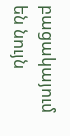բացակայում են նույն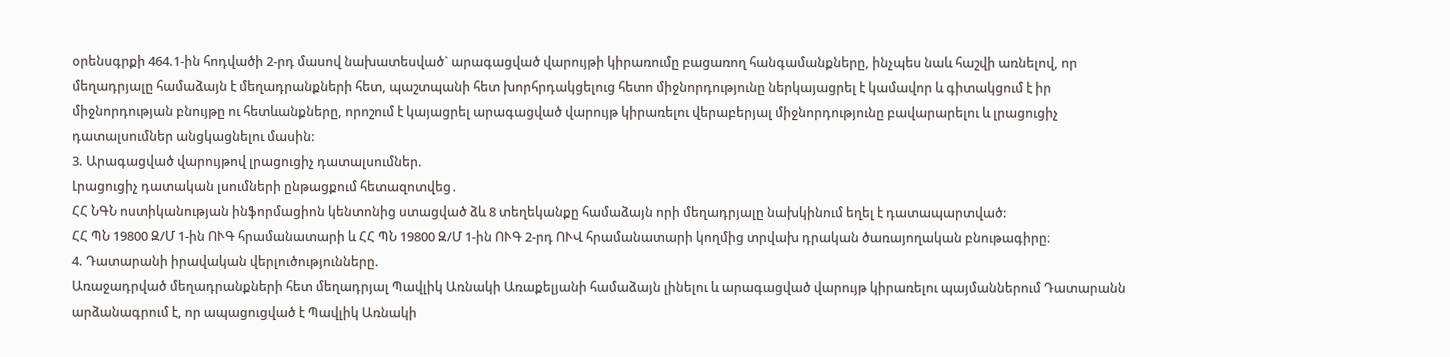օրենսգրքի 464.1-ին հոդվածի 2-րդ մասով նախատեսված` արագացված վարույթի կիրառումը բացառող հանգամանքները, ինչպես նաև հաշվի առնելով, որ մեղադրյալը համաձայն է մեղադրանքների հետ, պաշտպանի հետ խորհրդակցելուց հետո միջնորդությունը ներկայացրել է կամավոր և գիտակցում է իր միջնորդության բնույթը ու հետևանքները, որոշում է կայացրել արագացված վարույթ կիրառելու վերաբերյալ միջնորդությունը բավարարելու և լրացուցիչ դատալսումներ անցկացնելու մասին:
3. Արագացված վարույթով լրացուցիչ դատալսումներ.
Լրացուցիչ դատական լսումների ընթացքում հետազոտվեց․
ՀՀ ՆԳՆ ոստիկանության ինֆորմացիոն կենտոնից ստացված ձև 8 տեղեկանքը համաձայն որի մեղադրյալը նախկինում եղել է դատապարտված:
ՀՀ ՊՆ 19800 Զ/Մ 1-ին ՈՒԳ հրամանատարի և ՀՀ ՊՆ 19800 Զ/Մ 1-ին ՈՒԳ 2-րդ ՈՒՎ հրամանատարի կողմից տրվախ դրական ծառայողական բնութագիրը։
4. Դատարանի իրավական վերլուծությունները.
Առաջադրված մեղադրանքների հետ մեղադրյալ Պավլիկ Առնակի Առաքելյանի համաձայն լինելու և արագացված վարույթ կիրառելու պայմաններում Դատարանն արձանագրում է, որ ապացուցված է Պավլիկ Առնակի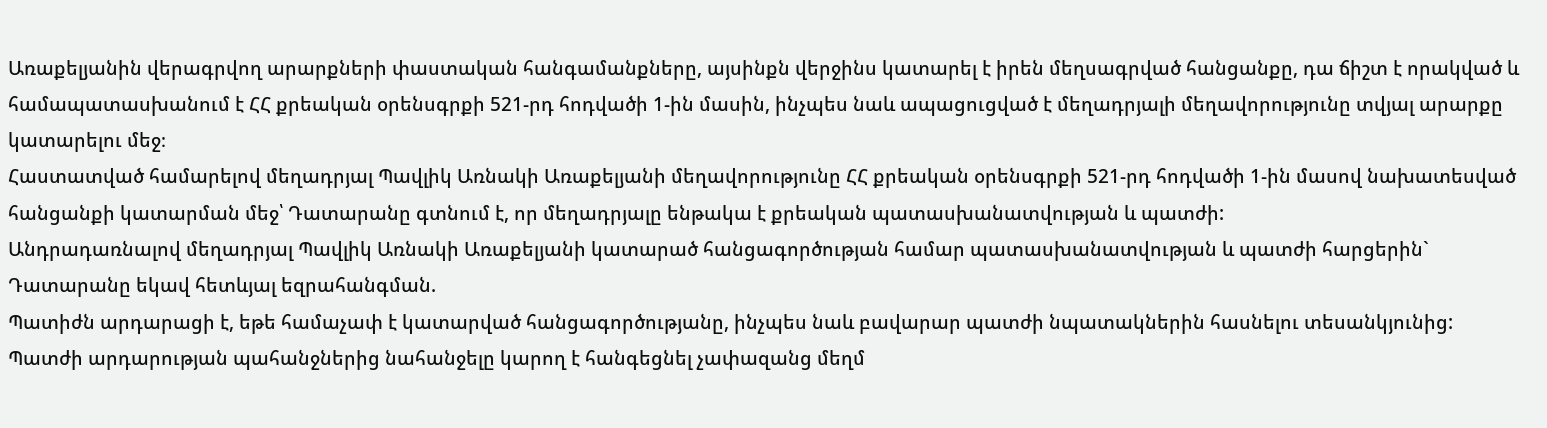Առաքելյանին վերագրվող արարքների փաստական հանգամանքները, այսինքն վերջինս կատարել է իրեն մեղսագրված հանցանքը, դա ճիշտ է որակված և համապատասխանում է ՀՀ քրեական օրենսգրքի 521-րդ հոդվածի 1-ին մասին, ինչպես նաև ապացուցված է մեղադրյալի մեղավորությունը տվյալ արարքը կատարելու մեջ։
Հաստատված համարելով մեղադրյալ Պավլիկ Առնակի Առաքելյանի մեղավորությունը ՀՀ քրեական օրենսգրքի 521-րդ հոդվածի 1-ին մասով նախատեսված հանցանքի կատարման մեջ՝ Դատարանը գտնում է, որ մեղադրյալը ենթակա է քրեական պատասխանատվության և պատժի:
Անդրադառնալով մեղադրյալ Պավլիկ Առնակի Առաքելյանի կատարած հանցագործության համար պատասխանատվության և պատժի հարցերին` Դատարանը եկավ հետևյալ եզրահանգման.
Պատիժն արդարացի է, եթե համաչափ է կատարված հանցագործությանը, ինչպես նաև բավարար պատժի նպատակներին հասնելու տեսանկյունից: Պատժի արդարության պահանջներից նահանջելը կարող է հանգեցնել չափազանց մեղմ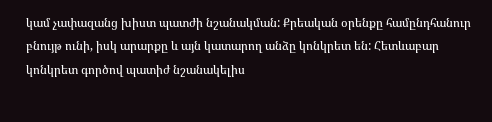կամ չափազանց խիստ պատժի նշանակման: Քրեական օրենքը համընդհանուր բնույթ ունի, իսկ արարքը և այն կատարող անձը կոնկրետ են: Հետևաբար կոնկրետ գործով պատիժ նշանակելիս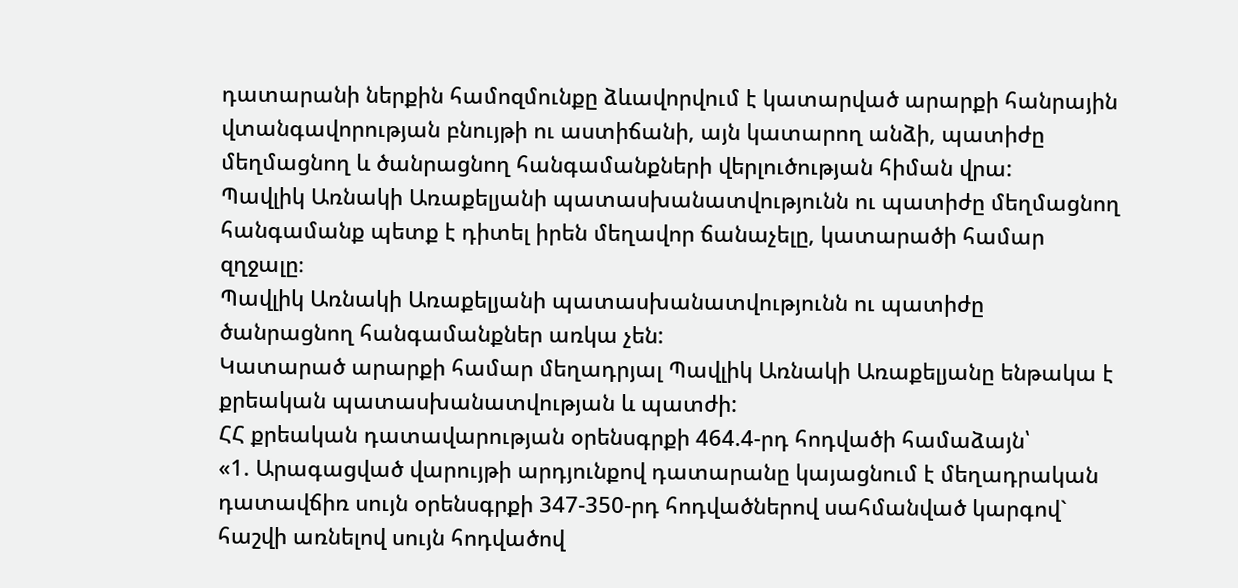դատարանի ներքին համոզմունքը ձևավորվում է կատարված արարքի հանրային վտանգավորության բնույթի ու աստիճանի, այն կատարող անձի, պատիժը մեղմացնող և ծանրացնող հանգամանքների վերլուծության հիման վրա:
Պավլիկ Առնակի Առաքելյանի պատասխանատվությունն ու պատիժը մեղմացնող հանգամանք պետք է դիտել իրեն մեղավոր ճանաչելը, կատարածի համար զղջալը։
Պավլիկ Առնակի Առաքելյանի պատասխանատվությունն ու պատիժը ծանրացնող հանգամանքներ առկա չեն:
Կատարած արարքի համար մեղադրյալ Պավլիկ Առնակի Առաքելյանը ենթակա է քրեական պատասխանատվության և պատժի:
ՀՀ քրեական դատավարության օրենսգրքի 464.4-րդ հոդվածի համաձայն՝
«1. Արագացված վարույթի արդյունքով դատարանը կայացնում է մեղադրական դատավճիռ սույն օրենսգրքի 347-350-րդ հոդվածներով սահմանված կարգով` հաշվի առնելով սույն հոդվածով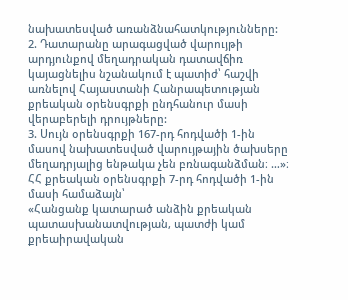նախատեսված առանձնահատկությունները:
2. Դատարանը արագացված վարույթի արդյունքով մեղադրական դատավճիռ կայացնելիս նշանակում է պատիժ՝ հաշվի առնելով Հայաuտանի Հանրապետության քրեական օրենսգրքի ընդհանուր մասի վերաբերելի դրույթները:
3. Սույն օրենսգրքի 167-րդ հոդվածի 1-ին մասով նախատեսված վարույթային ծախսերը մեղադրյալից ենթակա չեն բռնագանձման։ …»։
ՀՀ քրեական օրենսգրքի 7-րդ հոդվածի 1-ին մասի համաձայն՝
«Հանցանք կատարած անձին քրեական պատասխանատվության, պատժի կամ քրեաիրավական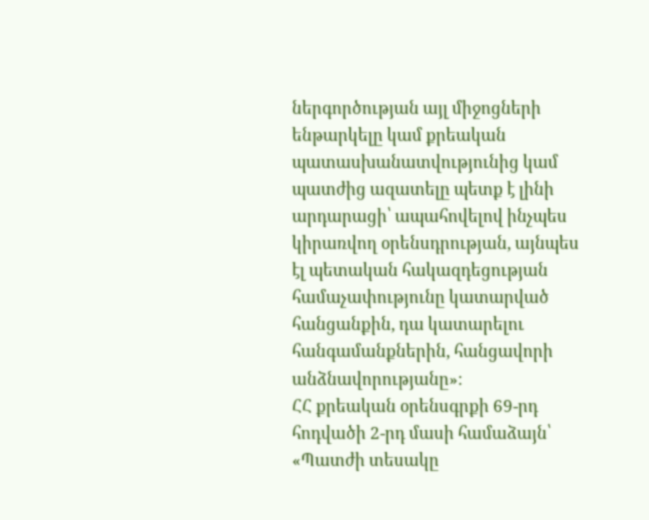ներգործության այլ միջոցների ենթարկելը կամ քրեական պատասխանատվությունից կամ պատժից ազատելը պետք է լինի արդարացի՝ ապահովելով ինչպես կիրառվող օրենսդրության, այնպես էլ պետական հակազդեցության համաչափությունը կատարված հանցանքին, դա կատարելու հանգամանքներին, հանցավորի անձնավորությանը»։
ՀՀ քրեական օրենսգրքի 69-րդ հոդվածի 2-րդ մասի համաձայն՝
«Պատժի տեսակը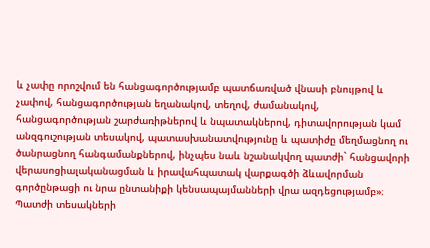և չափը որոշվում են հանցագործությամբ պատճառված վնասի բնույթով և չափով, հանցագործության եղանակով, տեղով, ժամանակով, հանցագործության շարժառիթներով և նպատակներով, դիտավորության կամ անզգուշության տեսակով, պատասխանատվությունը և պատիժը մեղմացնող ու ծանրացնող հանգամանքներով, ինչպես նաև նշանակվող պատժի` հանցավորի վերասոցիալականացման և իրավահպատակ վարքագծի ձևավորման գործընթացի ու նրա ընտանիքի կենսապայմանների վրա ազդեցությամբ»։
Պատժի տեսակների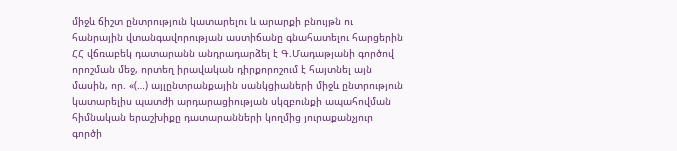միջև ճիշտ ընտրություն կատարելու և արարքի բնույթն ու հանրային վտանգավորության աստիճանը գնահատելու հարցերին ՀՀ վճռաբեկ դատարանն անդրադարձել է Գ.Մադաթյանի գործով որոշման մեջ, որտեղ իրավական դիրքորոշում է հայտնել այն մասին, որ. «(…) այլընտրանքային սանկցիաների միջև ընտրություն կատարելիս պատժի արդարացիության սկզբունքի ապահովման հիմնական երաշխիքը դատարանների կողմից յուրաքանչյուր գործի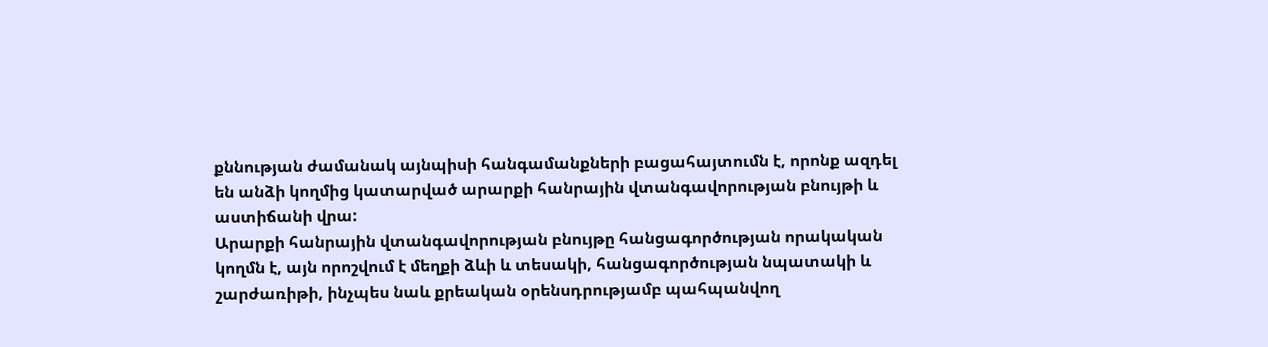քննության ժամանակ այնպիսի հանգամանքների բացահայտումն է, որոնք ազդել են անձի կողմից կատարված արարքի հանրային վտանգավորության բնույթի և աստիճանի վրա:
Արարքի հանրային վտանգավորության բնույթը հանցագործության որակական կողմն է, այն որոշվում է մեղքի ձևի և տեսակի, հանցագործության նպատակի և շարժառիթի, ինչպես նաև քրեական օրենսդրությամբ պահպանվող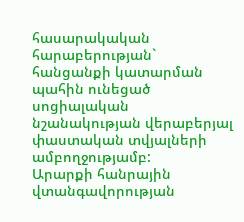հասարակական հարաբերության` հանցանքի կատարման պահին ունեցած սոցիալական նշանակության վերաբերյալ փաստական տվյալների ամբողջությամբ:
Արարքի հանրային վտանգավորության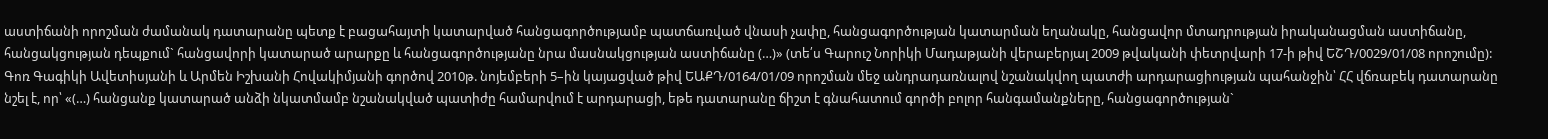աստիճանի որոշման ժամանակ դատարանը պետք է բացահայտի կատարված հանցագործությամբ պատճառված վնասի չափը, հանցագործության կատարման եղանակը, հանցավոր մտադրության իրականացման աստիճանը, հանցակցության դեպքում` հանցավորի կատարած արարքը և հանցագործությանը նրա մասնակցության աստիճանը (…)» (տե՛ս Գարուշ Նորիկի Մադաթյանի վերաբերյալ 2009 թվականի փետրվարի 17-ի թիվ ԵՇԴ/0029/01/08 որոշումը):
Գոռ Գագիկի Ավետիսյանի և Արմեն Իշխանի Հովակիմյանի գործով 2010թ. նոյեմբերի 5–ին կայացված թիվ ԵԱՔԴ/0164/01/09 որոշման մեջ անդրադառնալով նշանակվող պատժի արդարացիության պահանջին՝ ՀՀ վճռաբեկ դատարանը նշել է, որ՝ «(…) հանցանք կատարած անձի նկատմամբ նշանակված պատիժը համարվում է արդարացի, եթե դատարանը ճիշտ է գնահատում գործի բոլոր հանգամանքները, հանցագործության`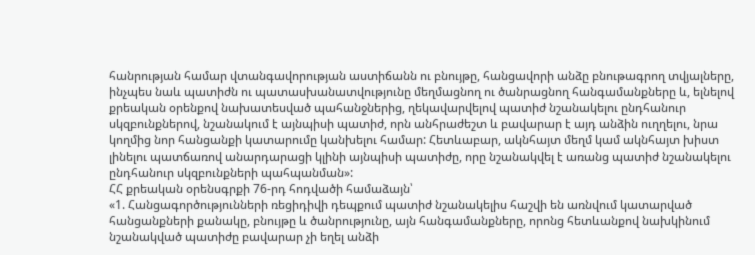հանրության համար վտանգավորության աստիճանն ու բնույթը, հանցավորի անձը բնութագրող տվյալները, ինչպես նաև պատիժն ու պատասխանատվությունը մեղմացնող ու ծանրացնող հանգամանքները և, ելնելով քրեական օրենքով նախատեսված պահանջներից, ղեկավարվելով պատիժ նշանակելու ընդհանուր սկզբունքներով, նշանակում է այնպիսի պատիժ, որն անհրաժեշտ և բավարար է այդ անձին ուղղելու, նրա կողմից նոր հանցանքի կատարումը կանխելու համար: Հետևաբար, ակնհայտ մեղմ կամ ակնհայտ խիստ լինելու պատճառով անարդարացի կլինի այնպիսի պատիժը, որը նշանակվել է առանց պատիժ նշանակելու ընդհանուր սկզբունքների պահպանման»:
ՀՀ քրեական օրենսգրքի 76-րդ հոդվածի համաձայն՝
«1. Հանցագործությունների ռեցիդիվի դեպքում պատիժ նշանակելիս հաշվի են առնվում կատարված հանցանքների քանակը, բնույթը և ծանրությունը, այն հանգամանքները, որոնց հետևանքով նախկինում նշանակված պատիժը բավարար չի եղել անձի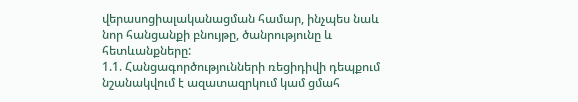վերասոցիալականացման համար, ինչպես նաև նոր հանցանքի բնույթը, ծանրությունը և հետևանքները:
1.1. Հանցագործությունների ռեցիդիվի դեպքում նշանակվում է ազատազրկում կամ ցմահ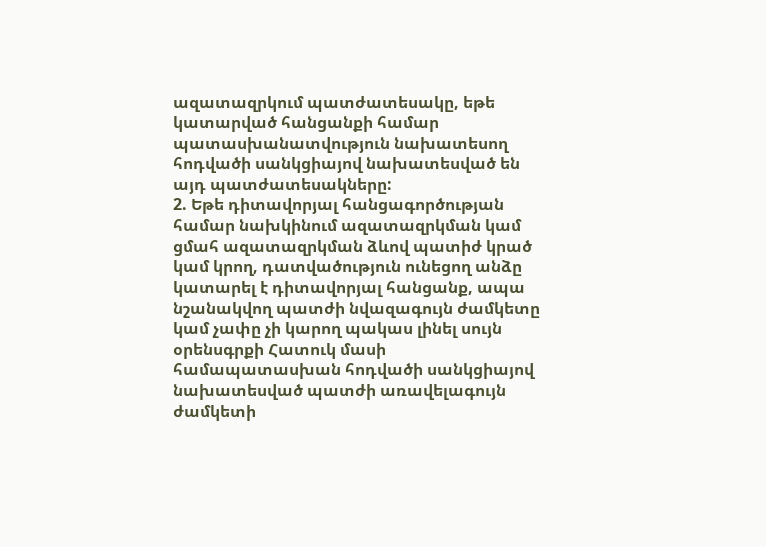ազատազրկում պատժատեսակը, եթե կատարված հանցանքի համար պատասխանատվություն նախատեսող հոդվածի սանկցիայով նախատեսված են այդ պատժատեսակները:
2. Եթե դիտավորյալ հանցագործության համար նախկինում ազատազրկման կամ ցմահ ազատազրկման ձևով պատիժ կրած կամ կրող, դատվածություն ունեցող անձը կատարել է դիտավորյալ հանցանք, ապա նշանակվող պատժի նվազագույն ժամկետը կամ չափը չի կարող պակաս լինել սույն օրենսգրքի Հատուկ մասի համապատասխան հոդվածի սանկցիայով նախատեսված պատժի առավելագույն ժամկետի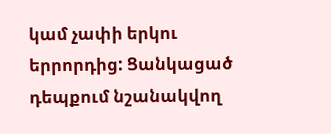կամ չափի երկու երրորդից: Ցանկացած դեպքում նշանակվող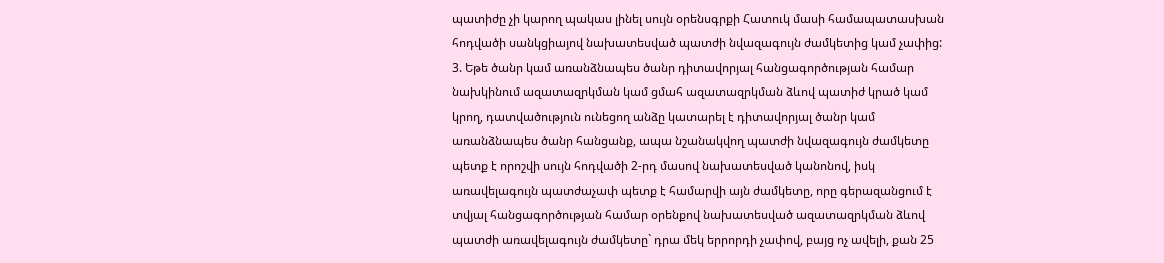պատիժը չի կարող պակաս լինել սույն օրենսգրքի Հատուկ մասի համապատասխան հոդվածի սանկցիայով նախատեսված պատժի նվազագույն ժամկետից կամ չափից:
3. Եթե ծանր կամ առանձնապես ծանր դիտավորյալ հանցագործության համար նախկինում ազատազրկման կամ ցմահ ազատազրկման ձևով պատիժ կրած կամ կրող, դատվածություն ունեցող անձը կատարել է դիտավորյալ ծանր կամ առանձնապես ծանր հանցանք, ապա նշանակվող պատժի նվազագույն ժամկետը պետք է որոշվի սույն հոդվածի 2-րդ մասով նախատեսված կանոնով, իսկ առավելագույն պատժաչափ պետք է համարվի այն ժամկետը, որը գերազանցում է տվյալ հանցագործության համար օրենքով նախատեսված ազատազրկման ձևով պատժի առավելագույն ժամկետը` դրա մեկ երրորդի չափով, բայց ոչ ավելի, քան 25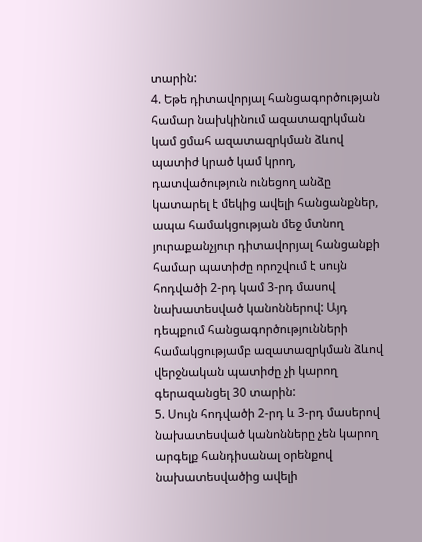տարին:
4. Եթե դիտավորյալ հանցագործության համար նախկինում ազատազրկման կամ ցմահ ազատազրկման ձևով պատիժ կրած կամ կրող, դատվածություն ունեցող անձը կատարել է մեկից ավելի հանցանքներ, ապա համակցության մեջ մտնող յուրաքանչյուր դիտավորյալ հանցանքի համար պատիժը որոշվում է սույն հոդվածի 2-րդ կամ 3-րդ մասով նախատեսված կանոններով: Այդ դեպքում հանցագործությունների համակցությամբ ազատազրկման ձևով վերջնական պատիժը չի կարող գերազանցել 30 տարին:
5. Սույն հոդվածի 2-րդ և 3-րդ մասերով նախատեսված կանոնները չեն կարող արգելք հանդիսանալ օրենքով նախատեսվածից ավելի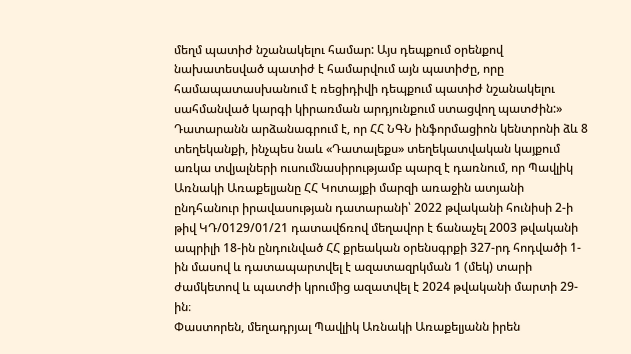մեղմ պատիժ նշանակելու համար: Այս դեպքում օրենքով նախատեսված պատիժ է համարվում այն պատիժը, որը համապատասխանում է ռեցիդիվի դեպքում պատիժ նշանակելու սահմանված կարգի կիրառման արդյունքում ստացվող պատժին:»
Դատարանն արձանագրում է, որ ՀՀ ՆԳՆ ինֆորմացիոն կենտրոնի ձև 8 տեղեկանքի, ինչպես նաև «Դատալեքս» տեղեկատվական կայքում առկա տվյալների ուսումնասիրությամբ պարզ է դառնում, որ Պավլիկ Առնակի Առաքելյանը ՀՀ Կոտայքի մարզի առաջին ատյանի ընդհանուր իրավասության դատարանի՝ 2022 թվականի հունիսի 2-ի թիվ ԿԴ/0129/01/21 դատավճռով մեղավոր է ճանաչել 2003 թվականի ապրիլի 18-ին ընդունված ՀՀ քրեական օրենսգրքի 327-րդ հոդվածի 1-ին մասով և դատապարտվել է ազատազրկման 1 (մեկ) տարի ժամկետով և պատժի կրումից ազատվել է 2024 թվականի մարտի 29-ին։
Փաստորեն, մեղադրյալ Պավլիկ Առնակի Առաքելյանն իրեն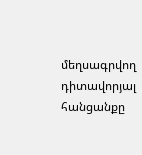մեղսագրվող դիտավորյալ հանցանքը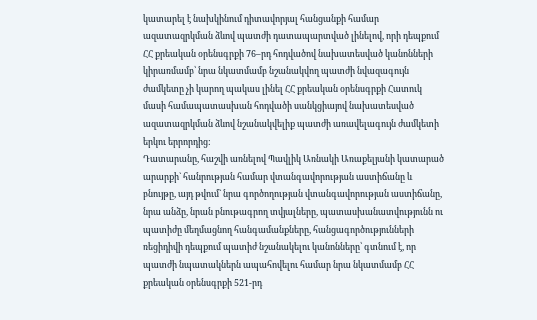կատարել է նախկինում դիտավորյալ հանցանքի համար ազատազրկման ձևով պատժի դատապարտված լինելով, որի դեպքում ՀՀ քրեական օրենսգրքի 76–րդ հոդվածով նախատեսված կանոնների կիրառմամբ՝ նրա նկատմամբ նշանակվող պատժի նվազագույն ժամկետը չի կարող պակաս լինել ՀՀ քրեական օրենսգրքի Հատուկ մասի համապատասխան հոդվածի սանկցիայով նախատեսված ազատազրկման ձևով նշանակվելիք պատժի առավելագույն ժամկետի երկու երրորդից:
Դատարանը, հաշվի առնելով Պավլիկ Առնակի Առաքելյանի կատարած արարքի` հանրության համար վտանգավորության աստիճանը և բնույթը, այդ թվում` նրա գործողության վտանգավորության աստիճանը, նրա անձը, նրան բնութագրող տվյալները, պատասխանատվությունն ու պատիժը մեղմացնող հանգամանքները, հանցագործությունների ռեցիդիվի դեպքում պատիժ նշանակելու կանոնները՝ գտնում է, որ պատժի նպատակներն ապահովելու համար նրա նկատմամբ ՀՀ քրեական օրենսգրքի 521-րդ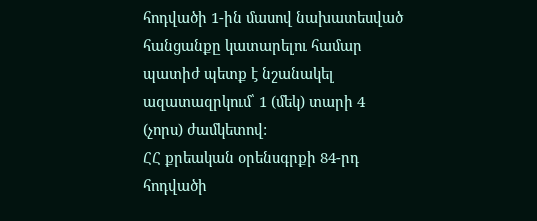հոդվածի 1-ին մասով նախատեսված հանցանքը կատարելու համար պատիժ պետք է նշանակել ազատազրկում՝ 1 (մեկ) տարի 4 (չորս) ժամկետով:
ՀՀ քրեական օրենսգրքի 84-րդ հոդվածի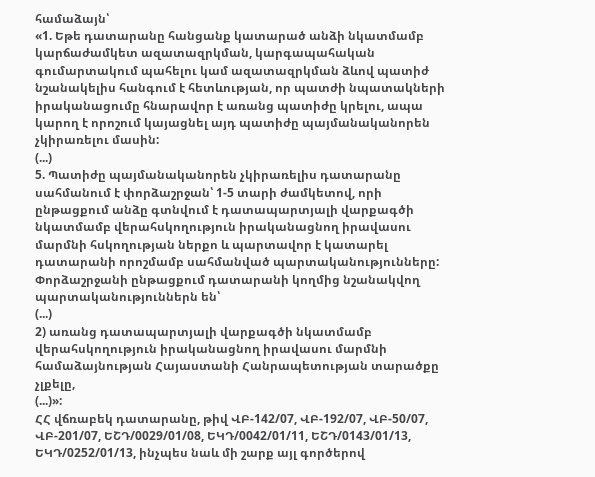համաձայն՝
«1. Եթե դատարանը հանցանք կատարած անձի նկատմամբ կարճաժամկետ ազատազրկման, կարգապահական գումարտակում պահելու կամ ազատազրկման ձևով պատիժ նշանակելիս հանգում է հետևության, որ պատժի նպատակների իրականացումը հնարավոր է առանց պատիժը կրելու, ապա կարող է որոշում կայացնել այդ պատիժը պայմանականորեն չկիրառելու մասին:
(...)
5. Պատիժը պայմանականորեն չկիրառելիս դատարանը սահմանում է փորձաշրջան՝ 1-5 տարի ժամկետով, որի ընթացքում անձը գտնվում է դատապարտյալի վարքագծի նկատմամբ վերահսկողություն իրականացնող իրավասու մարմնի հսկողության ներքո և պարտավոր է կատարել դատարանի որոշմամբ սահմանված պարտականությունները: Փորձաշրջանի ընթացքում դատարանի կողմից նշանակվող պարտականություններն են՝
(...)
2) առանց դատապարտյալի վարքագծի նկատմամբ վերահսկողություն իրականացնող իրավասու մարմնի համաձայնության Հայաստանի Հանրապետության տարածքը չլքելը,
(...)»:
ՀՀ վճռաբեկ դատարանը, թիվ ՎԲ-142/07, ՎԲ-192/07, ՎԲ-50/07, ՎԲ-201/07, ԵՇԴ/0029/01/08, ԵԿԴ/0042/01/11, ԵՇԴ/0143/01/13, ԵԿԴ/0252/01/13, ինչպես նաև մի շարք այլ գործերով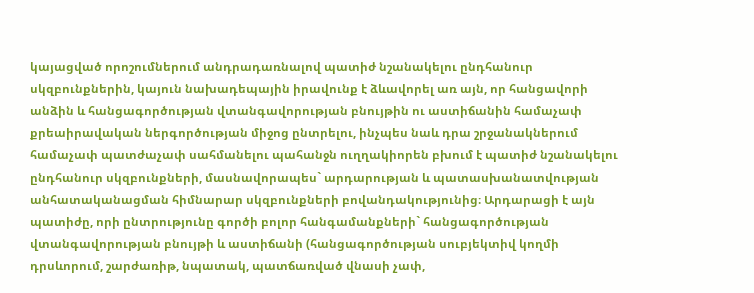կայացված որոշումներում անդրադառնալով պատիժ նշանակելու ընդհանուր սկզբունքներին, կայուն նախադեպային իրավունք է ձևավորել առ այն, որ հանցավորի անձին և հանցագործության վտանգավորության բնույթին ու աստիճանին համաչափ քրեաիրավական ներգործության միջոց ընտրելու, ինչպես նաև դրա շրջանակներում համաչափ պատժաչափ սահմանելու պահանջն ուղղակիորեն բխում է պատիժ նշանակելու ընդհանուր սկզբունքների, մասնավորապես` արդարության և պատասխանատվության անհատականացման հիմնարար սկզբունքների բովանդակությունից։ Արդարացի է այն պատիժը, որի ընտրությունը գործի բոլոր հանգամանքների` հանցագործության վտանգավորության բնույթի և աստիճանի (հանցագործության սուբյեկտիվ կողմի դրսևորում, շարժառիթ, նպատակ, պատճառված վնասի չափ,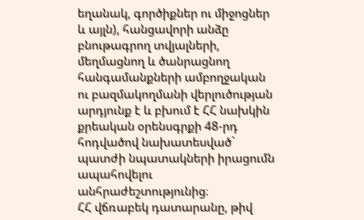եղանակ, գործիքներ ու միջոցներ և այլն), հանցավորի անձը բնութագրող տվյալների, մեղմացնող և ծանրացնող հանգամանքների ամբողջական ու բազմակողմանի վերլուծության արդյունք է և բխում է ՀՀ նախկին քրեական օրենսգրքի 48-րդ հոդվածով նախատեսված` պատժի նպատակների իրացումն ապահովելու անհրաժեշտությունից։
ՀՀ վճռաբեկ դատարանը, թիվ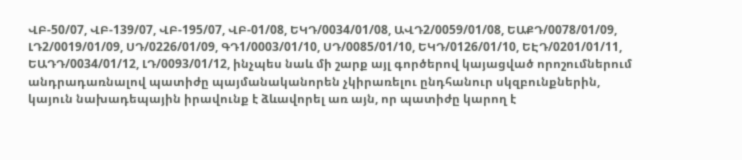ՎԲ-50/07, ՎԲ-139/07, ՎԲ-195/07, ՎԲ-01/08, ԵԿԴ/0034/01/08, ԱՎԴ2/0059/01/08, ԵԱՔԴ/0078/01/09, ԼԴ2/0019/01/09, ՍԴ/0226/01/09, ԳԴ1/0003/01/10, ՍԴ/0085/01/10, ԵԿԴ/0126/01/10, ԵԷԴ/0201/01/11, ԵԱԴԴ/0034/01/12, ԼԴ/0093/01/12, ինչպես նաև մի շարք այլ գործերով կայացված որոշումներում անդրադառնալով պատիժը պայմանականորեն չկիրառելու ընդհանուր սկզբունքներին, կայուն նախադեպային իրավունք է ձևավորել առ այն, որ պատիժը կարող է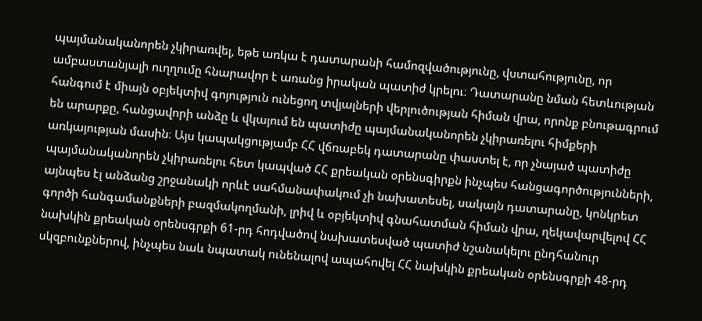պայմանականորեն չկիրառվել, եթե առկա է դատարանի համոզվածությունը, վստահությունը, որ ամբաստանյալի ուղղումը հնարավոր է առանց իրական պատիժ կրելու։ Դատարանը նման հետևության հանգում է միայն օբյեկտիվ գոյություն ունեցող տվյալների վերլուծության հիման վրա, որոնք բնութագրում են արարքը, հանցավորի անձը և վկայում են պատիժը պայմանականորեն չկիրառելու հիմքերի առկայության մասին։ Այս կապակցությամբ ՀՀ վճռաբեկ դատարանը փաստել է, որ չնայած պատիժը պայմանականորեն չկիրառելու հետ կապված ՀՀ քրեական օրենսգիրքն ինչպես հանցագործությունների, այնպես էլ անձանց շրջանակի որևէ սահմանափակում չի նախատեսել, սակայն դատարանը, կոնկրետ գործի հանգամանքների բազմակողմանի, լրիվ և օբյեկտիվ գնահատման հիման վրա, ղեկավարվելով ՀՀ նախկին քրեական օրենսգրքի 61-րդ հոդվածով նախատեսված պատիժ նշանակելու ընդհանուր սկզբունքներով, ինչպես նաև նպատակ ունենալով ապահովել ՀՀ նախկին քրեական օրենսգրքի 48-րդ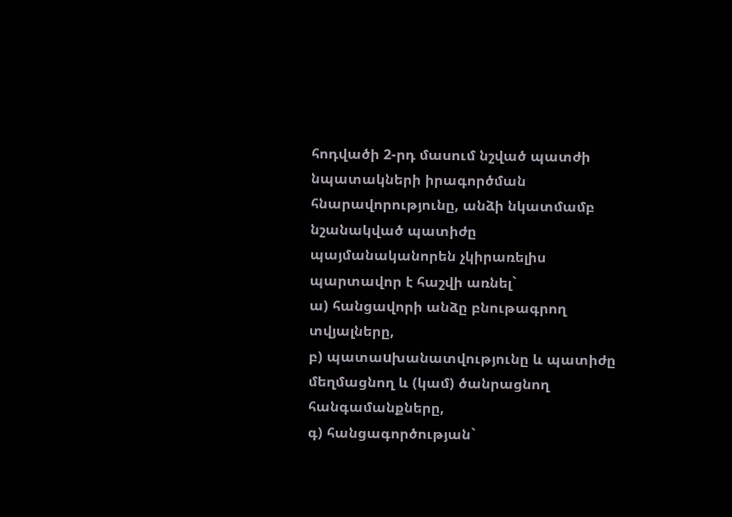հոդվածի 2-րդ մասում նշված պատժի նպատակների իրագործման հնարավորությունը, անձի նկատմամբ նշանակված պատիժը պայմանականորեն չկիրառելիս պարտավոր է հաշվի առնել`
ա) հանցավորի անձը բնութագրող տվյալները,
բ) պատաuխանատվությունը և պատիժը մեղմացնող և (կամ) ծանրացնող հանգամանքները,
գ) հանցագործության`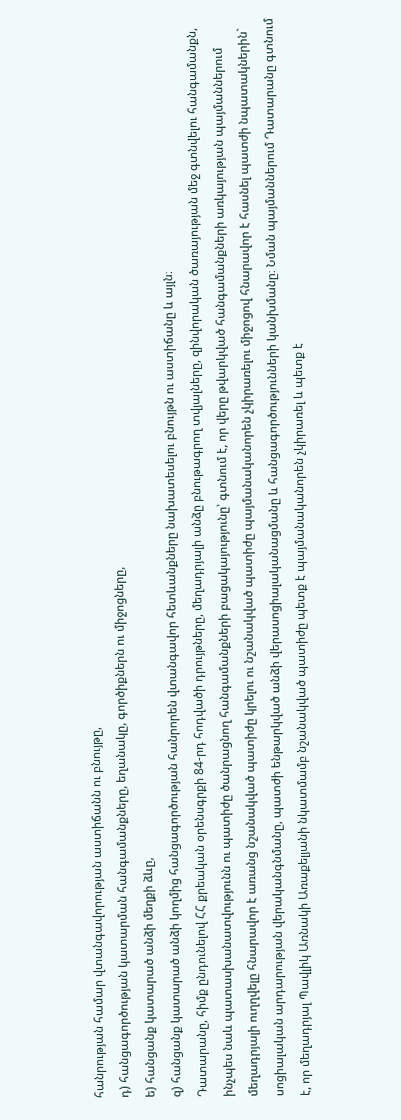հանրության համար վտանգավորության աստիճանն ու բնույթը,
դ) հանցագործության կատարման հանգամանքները, եղանակը, գործիքներն ու միջոցները,
ե) հանցանք կատարած անձի մեղքի ձևը,
զ) հանցանք կատարած անձի կողմից հանցագործության հանրորեն վտանգավոր հետևանքները նախատեսելու բնույթն ու աստիճանը և այլն։
Դատարանը, հիմք ընդունելով ՀՀ քրեական օրենսգրքի 84-րդ հոդվածի դրույթները, մեղադրյալի անձը բնութագրող տվյալները, զինվորական ծառայության մեջ գտնվելու հանգամանքն, ինչպես նաև պատասխանատվությունն ու պատիժը ծանրացնող հանգամանքների բացակայությունը՝ գտնում է, որ վերը թվարկված հանգամանքների առկայության պայմաններում մեղադրյալի ուղղվելը հնարավոր է առանց նշանակված պատիժը կրելու ու նշանակված պատիժը պայմանականորեն չկիրառելու միջոցով հնարավոր է հասնել պատժի նպատակներին` սոցիալական արդարության վերականգնմանը, պատժի ենթարկված անձի վերասոցիալականացմանը և հանցագործությունների կանխմանը։ Նման պայմաններում Դատարանը գտնում է, որ մեղադրյալ Պավլիկ Առնակի Առաքելյանի նկատմամբ նշանակված պատիժը պետք է պայմանականորեն չկիրառել և պետք է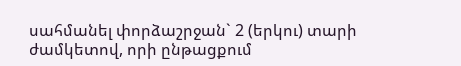սահմանել փորձաշրջան` 2 (երկու) տարի ժամկետով, որի ընթացքում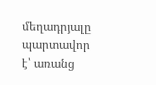մեղադրյալը պարտավոր է՝ առանց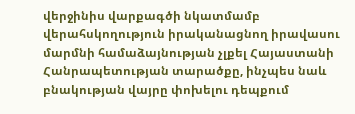վերջինիս վարքագծի նկատմամբ վերահսկողություն իրականացնող իրավասու մարմնի համաձայնության չլքել Հայաստանի Հանրապետության տարածքը, ինչպես նաև բնակության վայրը փոխելու դեպքում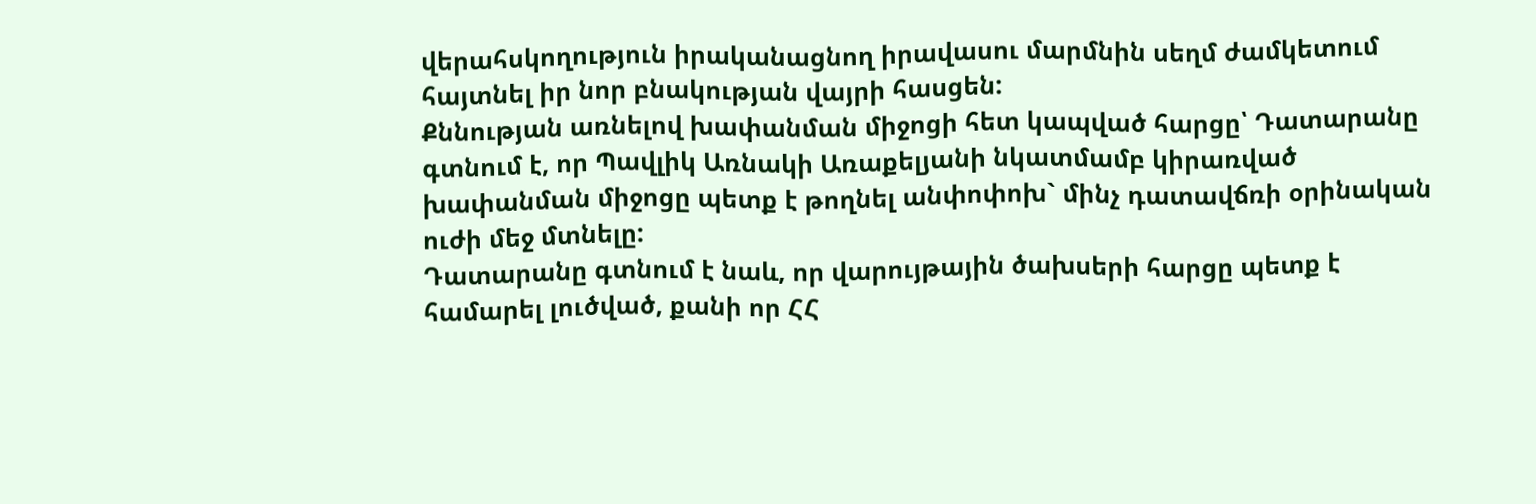վերահսկողություն իրականացնող իրավասու մարմնին սեղմ ժամկետում հայտնել իր նոր բնակության վայրի հասցեն:
Քննության առնելով խափանման միջոցի հետ կապված հարցը՝ Դատարանը գտնում է, որ Պավլիկ Առնակի Առաքելյանի նկատմամբ կիրառված խափանման միջոցը պետք է թողնել անփոփոխ` մինչ դատավճռի օրինական ուժի մեջ մտնելը:
Դատարանը գտնում է նաև, որ վարույթային ծախսերի հարցը պետք է համարել լուծված, քանի որ ՀՀ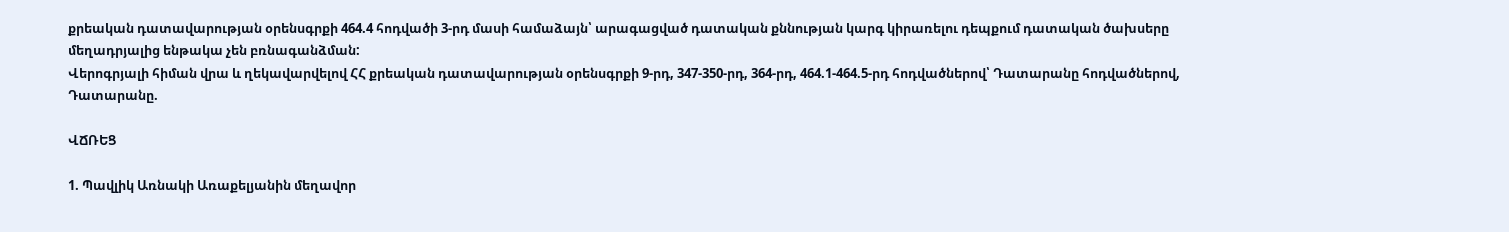քրեական դատավարության օրենսգրքի 464.4 հոդվածի 3-րդ մասի համաձայն՝ արագացված դատական քննության կարգ կիրառելու դեպքում դատական ծախսերը մեղադրյալից ենթակա չեն բռնագանձման:
Վերոգրյալի հիման վրա և ղեկավարվելով ՀՀ քրեական դատավարության օրենսգրքի 9-րդ, 347-350-րդ, 364-րդ, 464.1-464.5-րդ հոդվածներով՝ Դատարանը հոդվածներով, Դատարանը.

ՎՃՌԵՑ

1. Պավլիկ Առնակի Առաքելյանին մեղավոր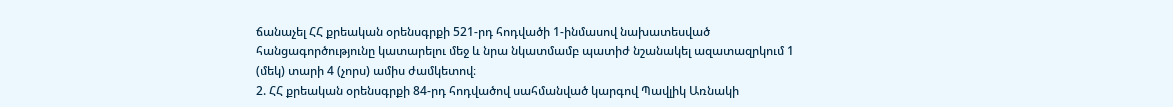ճանաչել ՀՀ քրեական օրենսգրքի 521-րդ հոդվածի 1-ինմասով նախատեսված հանցագործությունը կատարելու մեջ և նրա նկատմամբ պատիժ նշանակել ազատազրկում 1 (մեկ) տարի 4 (չորս) ամիս ժամկետով։
2. ՀՀ քրեական օրենսգրքի 84-րդ հոդվածով սահմանված կարգով Պավլիկ Առնակի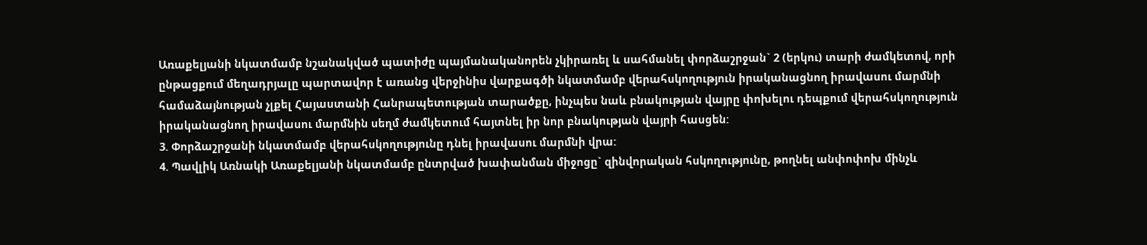Առաքելյանի նկատմամբ նշանակված պատիժը պայմանականորեն չկիրառել և սահմանել փորձաշրջան` 2 (երկու) տարի ժամկետով, որի ընթացքում մեղադրյալը պարտավոր է առանց վերջինիս վարքագծի նկատմամբ վերահսկողություն իրականացնող իրավասու մարմնի համաձայնության չլքել Հայաստանի Հանրապետության տարածքը, ինչպես նաև բնակության վայրը փոխելու դեպքում վերահսկողություն իրականացնող իրավասու մարմնին սեղմ ժամկետում հայտնել իր նոր բնակության վայրի հասցեն:
3. Փորձաշրջանի նկատմամբ վերահսկողությունը դնել իրավասու մարմնի վրա:
4. Պավլիկ Առնակի Առաքելյանի նկատմամբ ընտրված խափանման միջոցը` զինվորական հսկողությունը, թողնել անփոփոխ մինչև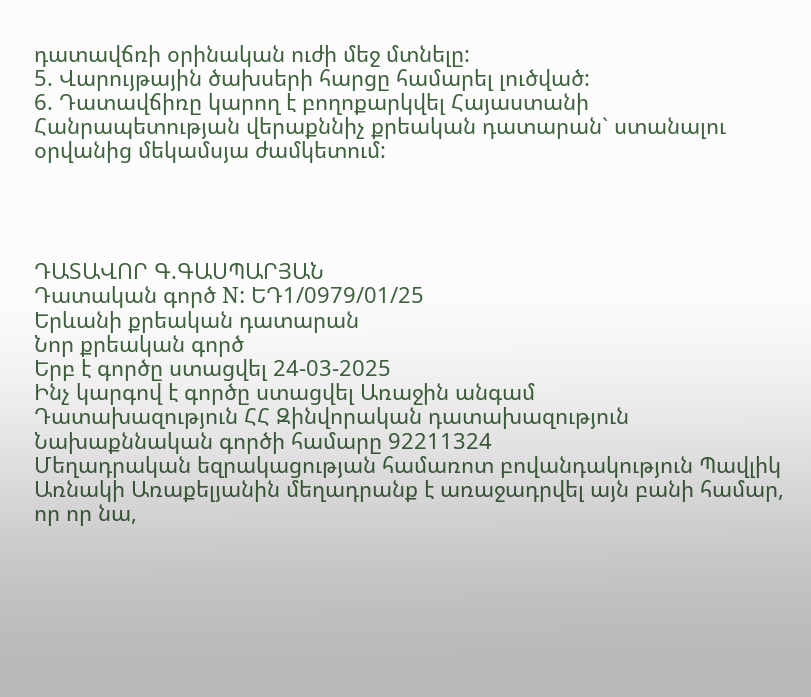դատավճռի օրինական ուժի մեջ մտնելը:
5. Վարույթային ծախսերի հարցը համարել լուծված:
6. Դատավճիռը կարող է բողոքարկվել Հայաստանի Հանրապետության վերաքննիչ քրեական դատարան` ստանալու օրվանից մեկամսյա ժամկետում:




ԴԱՏԱՎՈՐ Գ.ԳԱՍՊԱՐՅԱՆ
Դատական գործ N: ԵԴ1/0979/01/25
Երևանի քրեական դատարան
Նոր քրեական գործ
Երբ է գործը ստացվել 24-03-2025
Ինչ կարգով է գործը ստացվել Առաջին անգամ
Դատախազություն ՀՀ Զինվորական դատախազություն
Նախաքննական գործի համարը 92211324
Մեղադրական եզրակացության համառոտ բովանդակություն Պավլիկ Առնակի Առաքելյանին մեղադրանք է առաջադրվել այն բանի համար, որ որ նա,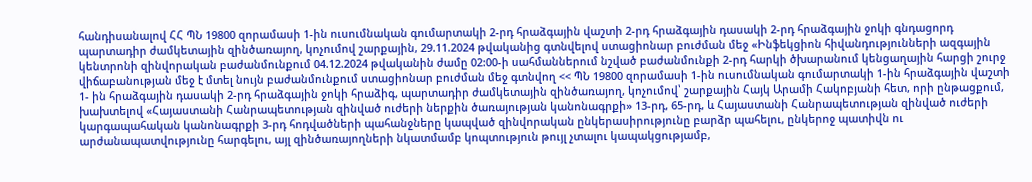հանդիսանալով ՀՀ ՊՆ 19800 զորամասի 1-ին ուսումնական գումարտակի 2-րդ հրաձգային վաշտի 2-րդ հրաձգային դասակի 2-րդ հրաձգային ջոկի գնդացորդ պարտադիր ժամկետային զինծառայող, կոչումով շարքային, 29.11.2024 թվականից գտնվելով ստացիոնար բուժման մեջ «Ինֆեկցիոն հիվանդությունների ազգային կենտրոնի զինվորական բաժանմունքում 04.12.2024 թվականին ժամը 02:00-ի սահմաններում նշված բաժանմունքի 2-րդ հարկի ծխարանում կենցաղային հարցի շուրջ վիճաբանության մեջ է մտել նույն բաժանմունքում ստացիոնար բուժման մեջ գտնվող << ՊՆ 19800 զորամասի 1-ին ուսումնական գումարտակի 1-ին հրաձգային վաշտի 1- ին հրաձգային դասակի 2-րդ հրաձգային ջոկի հրաձիգ, պարտադիր ժամկետային զինծառայող, կոչումով՝ շարքային Հայկ Արամի Հակոբյանի հետ, որի ընթացքում, խախտելով «Հայաստանի Հանրապետության զինված ուժերի ներքին ծառայության կանոնագրքի» 13-րդ, 65-րդ, և Հայաստանի Հանրապետության զինված ուժերի կարգապահական կանոնագրքի 3-րդ հոդվածների պահանջները կապված զինվորական ընկերասիրությունը բարձր պահելու, ընկերոջ պատիվն ու արժանապատվությունը հարգելու, այլ զինծառայողների նկատմամբ կոպտություն թույլ չտալու կապակցությամբ,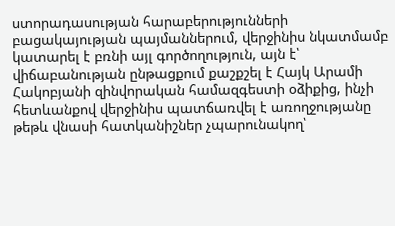ստորադասության հարաբերությունների բացակայության պայմաններում, վերջինիս նկատմամբ կատարել է բռնի այլ գործողություն, այն է՝ վիճաբանության ընթացքում քաշքշել է Հայկ Արամի Հակոբյանի զինվորական համազգեստի օձիքից, ինչի հետևանքով վերջինիս պատճառվել է առողջությանը թեթև վնասի հատկանիշներ չպարունակող՝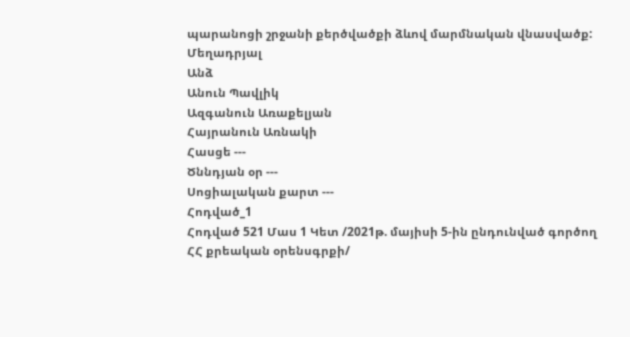պարանոցի շրջանի քերծվածքի ձևով մարմնական վնասվածք:
Մեղադրյալ
Անձ
Անուն Պավլիկ
Ազգանուն Առաքելյան
Հայրանուն Առնակի
Հասցե ---
Ծննդյան օր ---
Սոցիալական քարտ ---
Հոդված_1
Հոդված 521 Մաս 1 Կետ /2021թ. մայիսի 5-ին ընդունված գործող ՀՀ քրեական օրենսգրքի/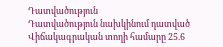Դատվածություն
Դատվածություն նախկինում դատված
Վիճակագրական տողի համարը 25.6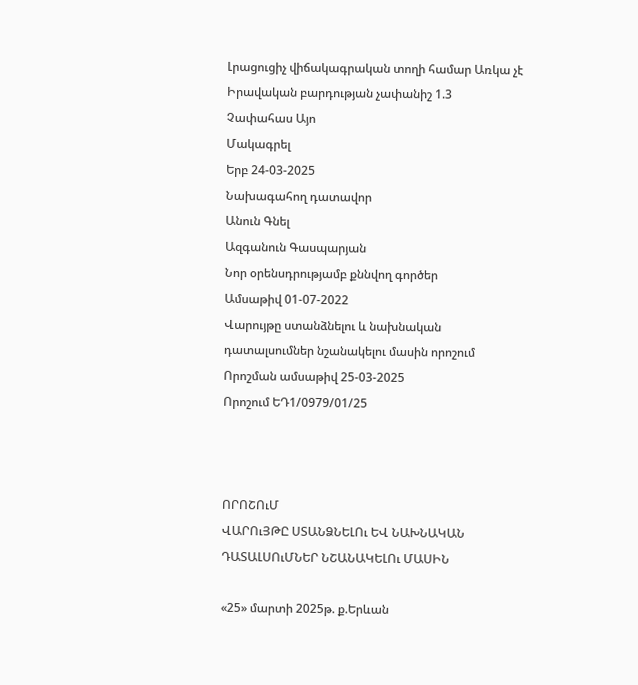Լրացուցիչ վիճակագրական տողի համար Առկա չէ
Իրավական բարդության չափանիշ 1.3
Չափահաս Այո
Մակագրել
Երբ 24-03-2025
Նախագահող դատավոր
Անուն Գնել
Ազգանուն Գասպարյան
Նոր օրենսդրությամբ քննվող գործեր
Ամսաթիվ 01-07-2022
Վարույթը ստանձնելու և նախնական դատալսումներ նշանակելու մասին որոշում
Որոշման ամսաթիվ 25-03-2025
Որոշում ԵԴ1/0979/01/25



ՈՐՈՇՈւՄ
ՎԱՐՈւՅԹԸ ՍՏԱՆՁՆԵԼՈւ ԵՎ ՆԱԽՆԱԿԱՆ
ԴԱՏԱԼՍՈւՄՆԵՐ ՆՇԱՆԱԿԵԼՈւ ՄԱՍԻՆ

«25» մարտի 2025թ. ք.Երևան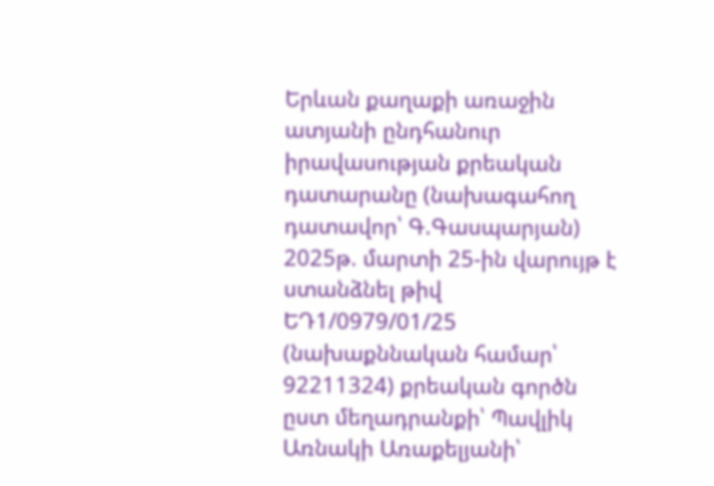Երևան քաղաքի առաջին ատյանի ընդհանուր իրավասության քրեական դատարանը (նախագահող դատավոր՝ Գ.Գասպարյան) 2025թ. մարտի 25-ին վարույթ է ստանձնել թիվ ԵԴ1/0979/01/25 (նախաքննական համար՝ 92211324) քրեական գործն ըստ մեղադրանքի՝ Պավլիկ Առնակի Առաքելյանի՝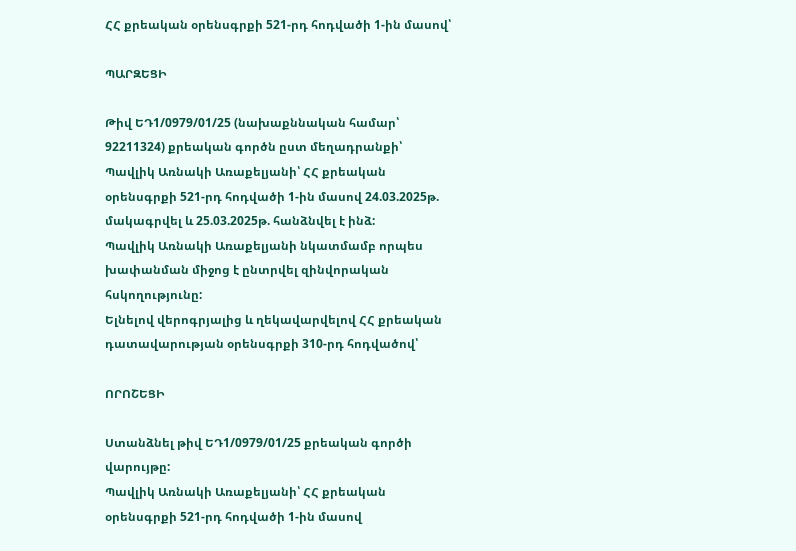ՀՀ քրեական օրենսգրքի 521-րդ հոդվածի 1-ին մասով՝

ՊԱՐԶԵՑԻ

Թիվ ԵԴ1/0979/01/25 (նախաքննական համար՝ 92211324) քրեական գործն ըստ մեղադրանքի՝ Պավլիկ Առնակի Առաքելյանի՝ ՀՀ քրեական օրենսգրքի 521-րդ հոդվածի 1-ին մասով 24.03.2025թ. մակագրվել և 25.03.2025թ. հանձնվել է ինձ:
Պավլիկ Առնակի Առաքելյանի նկատմամբ որպես խափանման միջոց է ընտրվել զինվորական հսկողությունը:
Ելնելով վերոգրյալից և ղեկավարվելով ՀՀ քրեական դատավարության օրենսգրքի 310-րդ հոդվածով՝

ՈՐՈՇԵՑԻ

Ստանձնել թիվ ԵԴ1/0979/01/25 քրեական գործի վարույթը:
Պավլիկ Առնակի Առաքելյանի՝ ՀՀ քրեական օրենսգրքի 521-րդ հոդվածի 1-ին մասով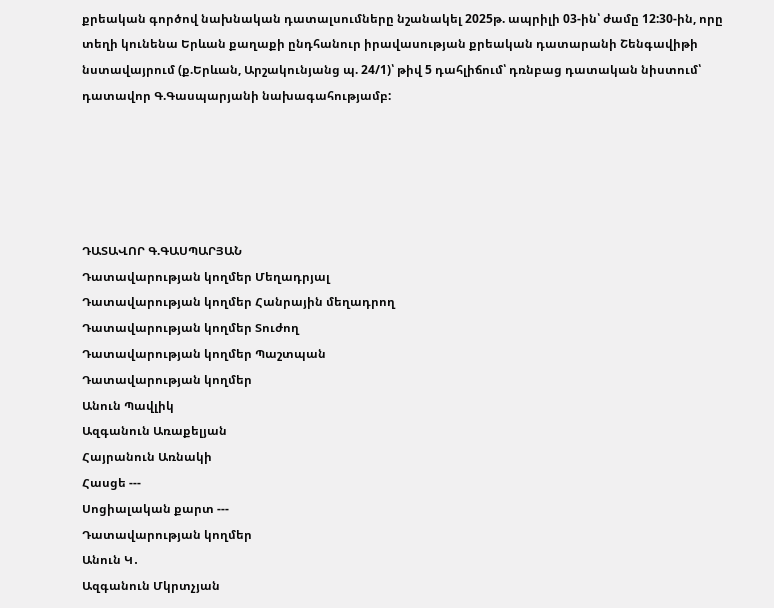քրեական գործով նախնական դատալսումները նշանակել 2025թ. ապրիլի 03-ին՝ ժամը 12:30-ին, որը տեղի կունենա Երևան քաղաքի ընդհանուր իրավասության քրեական դատարանի Շենգավիթի նստավայրում (ք.Երևան, Արշակունյանց պ. 24/1)՝ թիվ 5 դահլիճում՝ դռնբաց դատական նիստում՝ դատավոր Գ.Գասպարյանի նախագահությամբ:





ԴԱՏԱՎՈՐ Գ.ԳԱՍՊԱՐՅԱՆ
Դատավարության կողմեր Մեղադրյալ
Դատավարության կողմեր Հանրային մեղադրող
Դատավարության կողմեր Տուժող
Դատավարության կողմեր Պաշտպան
Դատավարության կողմեր
Անուն Պավլիկ
Ազգանուն Առաքելյան
Հայրանուն Առնակի
Հասցե ---
Սոցիալական քարտ ---
Դատավարության կողմեր
Անուն Կ․
Ազգանուն Մկրտչյան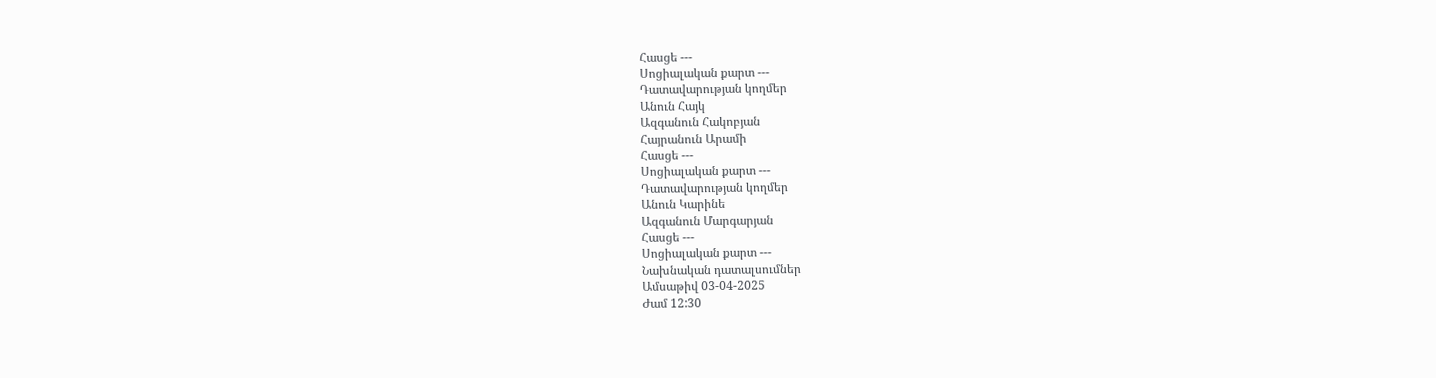Հասցե ---
Սոցիալական քարտ ---
Դատավարության կողմեր
Անուն Հայկ
Ազգանուն Հակոբյան
Հայրանուն Արամի
Հասցե ---
Սոցիալական քարտ ---
Դատավարության կողմեր
Անուն Կարինե
Ազգանուն Մարգարյան
Հասցե ---
Սոցիալական քարտ ---
Նախնական դատալսումներ
Ամսաթիվ 03-04-2025
Ժամ 12:30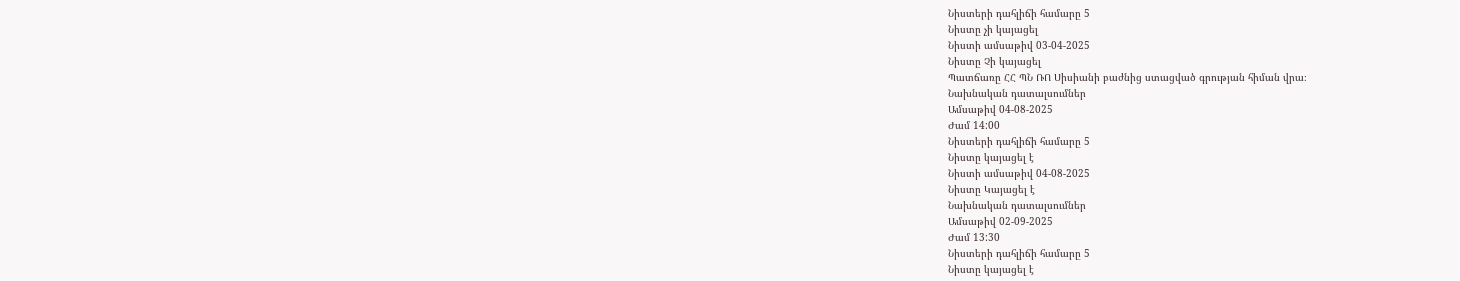Նիստերի դահլիճի համարը 5
Նիստը չի կայացել
Նիստի ամսաթիվ 03-04-2025
Նիստը Չի կայացել
Պատճառը ՀՀ ՊՆ ՌՈ Սիսիանի բաժնից ստացված գրության հիման վրա։
Նախնական դատալսումներ
Ամսաթիվ 04-08-2025
Ժամ 14:00
Նիստերի դահլիճի համարը 5
Նիստը կայացել է
Նիստի ամսաթիվ 04-08-2025
Նիստը Կայացել է
Նախնական դատալսումներ
Ամսաթիվ 02-09-2025
Ժամ 13:30
Նիստերի դահլիճի համարը 5
Նիստը կայացել է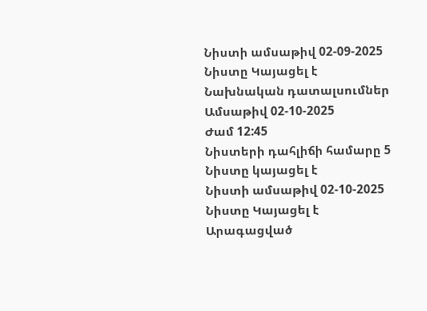Նիստի ամսաթիվ 02-09-2025
Նիստը Կայացել է
Նախնական դատալսումներ
Ամսաթիվ 02-10-2025
Ժամ 12:45
Նիստերի դահլիճի համարը 5
Նիստը կայացել է
Նիստի ամսաթիվ 02-10-2025
Նիստը Կայացել է
Արագացված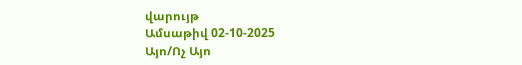վարույթ
Ամսաթիվ 02-10-2025
Այո/Ոչ Այո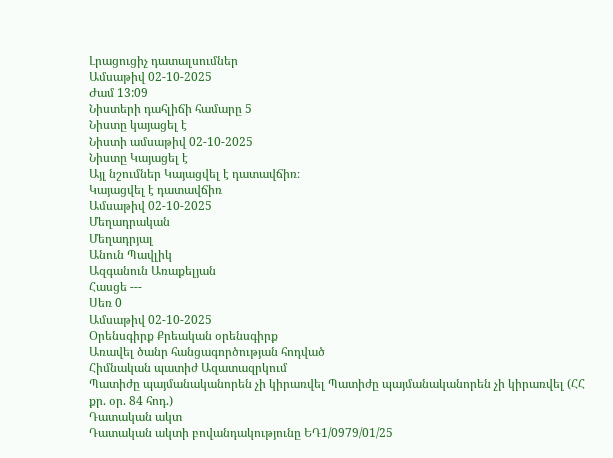Լրացուցիչ դատալսումներ
Ամսաթիվ 02-10-2025
Ժամ 13:09
Նիստերի դահլիճի համարը 5
Նիստը կայացել է
Նիստի ամսաթիվ 02-10-2025
Նիստը Կայացել է
Այլ նշումներ Կայացվել է դատավճիռ։
Կայացվել է դատավճիռ
Ամսաթիվ 02-10-2025
Մեղադրական
Մեղադրյալ
Անուն Պավլիկ
Ազգանուն Առաքելյան
Հասցե ---
Սեռ 0
Ամսաթիվ 02-10-2025
Օրենսգիրք Քրեական օրենսգիրք
Առավել ծանր հանցագործության հոդված
Հիմնական պատիժ Ազատազրկում
Պատիժը պայմանականորեն չի կիրառվել Պատիժը պայմանականորեն չի կիրառվել (ՀՀ քր. օր. 84 հոդ.)
Դատական ակտ
Դատական ակտի բովանդակությունը ԵԴ1/0979/01/25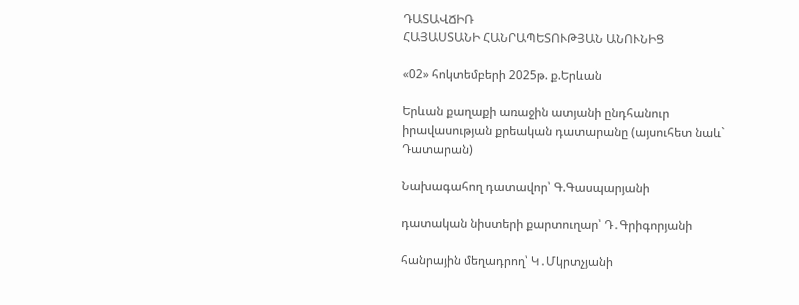ԴԱՏԱՎՃԻՌ
ՀԱՅԱՍՏԱՆԻ ՀԱՆՐԱՊԵՏՈՒԹՅԱՆ ԱՆՈՒՆԻՑ

«02» հոկտեմբերի 2025թ. ք.Երևան

Երևան քաղաքի առաջին ատյանի ընդհանուր իրավասության քրեական դատարանը (այսուհետ նաև` Դատարան)

Նախագահող դատավոր՝ Գ.Գասպարյանի

դատական նիստերի քարտուղար՝ Դ․Գրիգորյանի

հանրային մեղադրող՝ Կ․Մկրտչյանի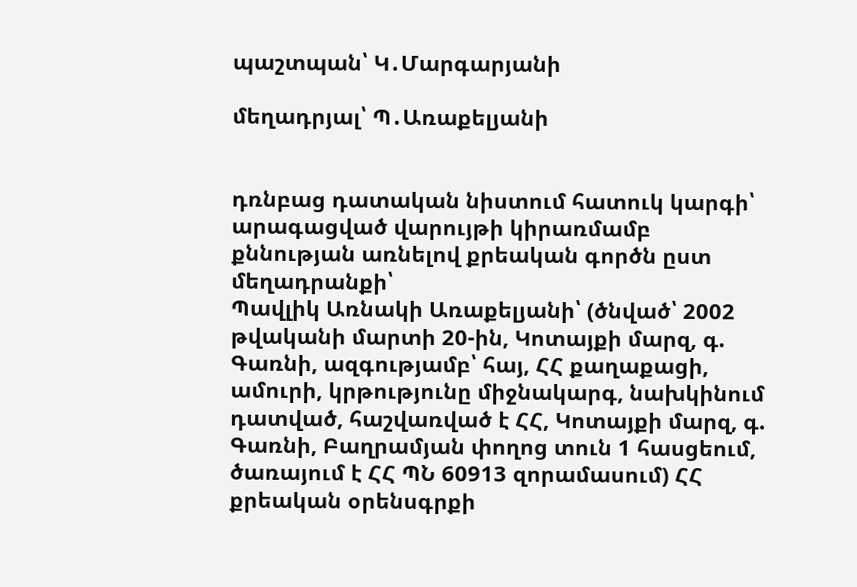պաշտպան՝ Կ․Մարգարյանի

մեղադրյալ՝ Պ․Առաքելյանի


դռնբաց դատական նիստում հատուկ կարգի՝ արագացված վարույթի կիրառմամբ քննության առնելով քրեական գործն ըստ մեղադրանքի՝
Պավլիկ Առնակի Առաքելյանի՝ (ծնված՝ 2002 թվականի մարտի 20-ին, Կոտայքի մարզ, գ. Գառնի, ազգությամբ՝ հայ, ՀՀ քաղաքացի, ամուրի, կրթությունը միջնակարգ, նախկինում դատված, հաշվառված է ՀՀ, Կոտայքի մարզ, գ. Գառնի, Բաղրամյան փողոց տուն 1 հասցեում, ծառայում է ՀՀ ՊՆ 60913 զորամասում) ՀՀ քրեական օրենսգրքի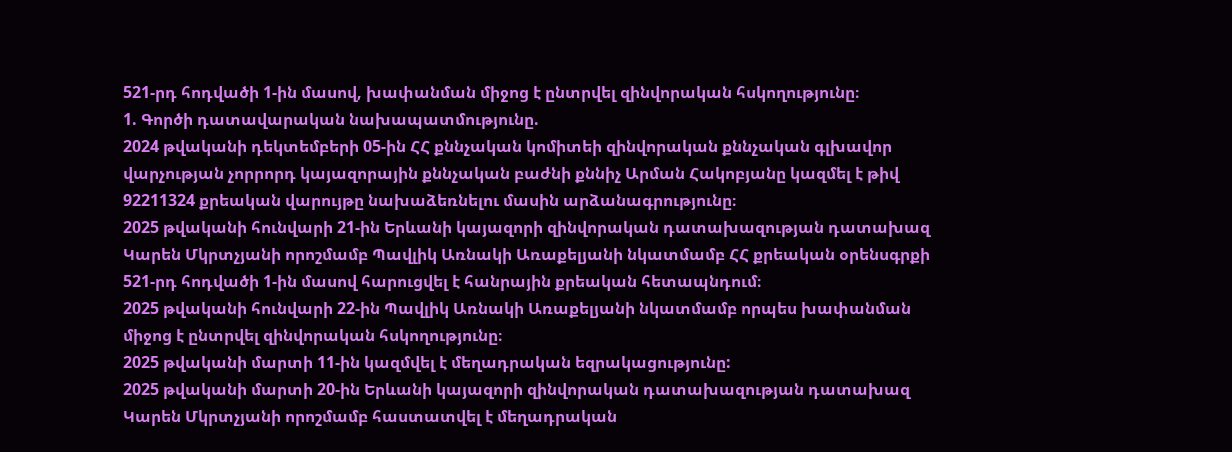521-րդ հոդվածի 1-ին մասով, խափանման միջոց է ընտրվել զինվորական հսկողությունը։
1. Գործի դատավարական նախապատմությունը.
2024 թվականի դեկտեմբերի 05-ին ՀՀ քննչական կոմիտեի զինվորական քննչական գլխավոր վարչության չորրորդ կայազորային քննչական բաժնի քննիչ Արման Հակոբյանը կազմել է թիվ 92211324 քրեական վարույթը նախաձեռնելու մասին արձանագրությունը։
2025 թվականի հունվարի 21-ին Երևանի կայազորի զինվորական դատախազության դատախազ Կարեն Մկրտչյանի որոշմամբ Պավլիկ Առնակի Առաքելյանի նկատմամբ ՀՀ քրեական օրենսգրքի 521-րդ հոդվածի 1-ին մասով հարուցվել է հանրային քրեական հետապնդում։
2025 թվականի հունվարի 22-ին Պավլիկ Առնակի Առաքելյանի նկատմամբ որպես խափանման միջոց է ընտրվել զինվորական հսկողությունը։
2025 թվականի մարտի 11-ին կազմվել է մեղադրական եզրակացությունը:
2025 թվականի մարտի 20-ին Երևանի կայազորի զինվորական դատախազության դատախազ Կարեն Մկրտչյանի որոշմամբ հաստատվել է մեղադրական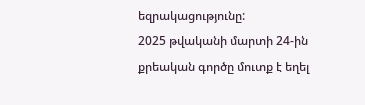եզրակացությունը:
2025 թվականի մարտի 24-ին քրեական գործը մուտք է եղել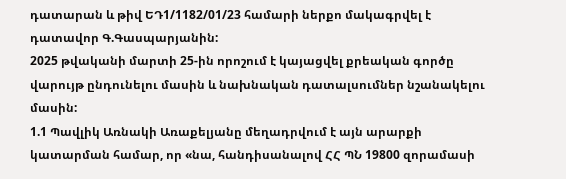դատարան և թիվ ԵԴ1/1182/01/23 համարի ներքո մակագրվել է դատավոր Գ.Գասպարյանին:
2025 թվականի մարտի 25-ին որոշում է կայացվել քրեական գործը վարույթ ընդունելու մասին և նախնական դատալսումներ նշանակելու մասին:
1.1 Պավլիկ Առնակի Առաքելյանը մեղադրվում է այն արարքի կատարման համար, որ «նա, հանդիսանալով ՀՀ ՊՆ 19800 զորամասի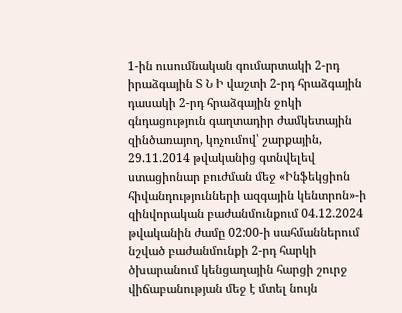1-ին ուսումնական գումարտակի 2-րդ իրաձգային Տ Ն Ի վաշտի 2-րդ հրաձգային դասակի 2-րդ հրաձգային ջոկի գնդացություն գաղտադիր ժամկետային զինծառայող, կոչումով՝ շարքային, 29.11.2014 թվականից գտնվելեվ ստացիոնար բուժման մեջ «Ինֆեկցիոն հիվանդությունների ազգային կենտրոն»-ի զինվորական բաժանմունքում 04.12.2024 թվականին ժամը 02:00-ի սահմաններում նշված բաժանմունքի 2-րդ հարկի ծխարանում կենցաղային հարցի շուրջ վիճաբանության մեջ է մտել նույն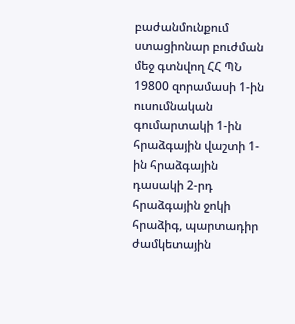բաժանմունքում ստացիոնար բուժման մեջ գտնվող ՀՀ ՊՆ 19800 զորամասի 1-ին ուսումնական գումարտակի 1-ին հրաձգային վաշտի 1-ին հրաձգային դասակի 2-րդ հրաձգային ջոկի հրաձիգ, պարտադիր ժամկետային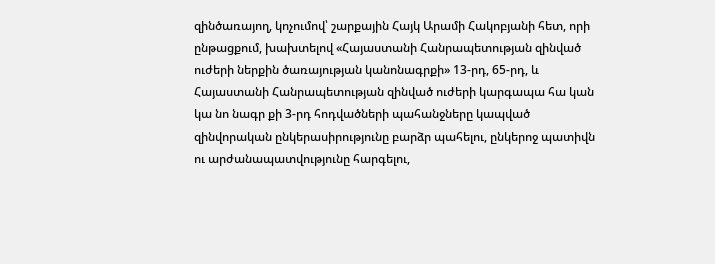զինծառայող, կոչումով՝ շարքային Հայկ Արամի Հակոբյանի հետ, որի ընթացքում, խախտելով «Հայաստանի Հանրապետության զինված ուժերի ներքին ծառայության կանոնագրքի» 13-րդ, 65-րդ, և Հայաստանի Հանրապետության զինված ուժերի կարգապա հա կան կա նո նագր քի 3-րդ հոդվածների պահանջները կապված զինվորական ընկերասիրությունը բարձր պահելու, ընկերոջ պատիվն ու արժանապատվությունը հարգելու,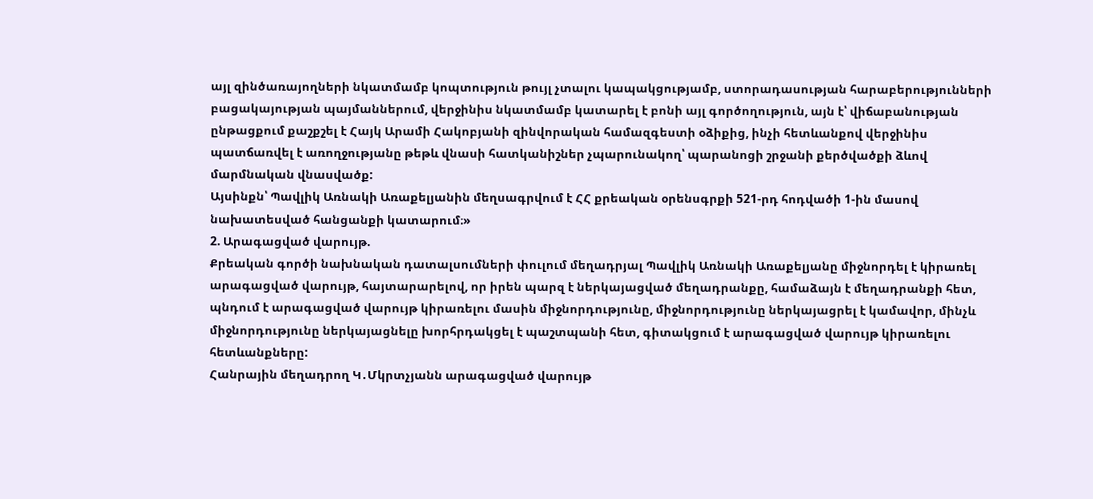այլ զինծառայողների նկատմամբ կոպտություն թույլ չտալու կապակցությամբ, ստորադասության հարաբերությունների բացակայության պայմաններում, վերջինիս նկատմամբ կատարել է բոնի այլ գործողություն, այն է՝ վիճաբանության ընթացքում քաշքշել է Հայկ Արամի Հակոբյանի զինվորական համազգեստի օձիքից, ինչի հետևանքով վերջինիս պատճառվել է առողջությանը թեթև վնասի հատկանիշներ չպարունակող՝ պարանոցի շրջանի քերծվածքի ձևով մարմնական վնասվածք:
Այսինքն՝ Պավլիկ Առնակի Առաքելյանին մեղսագրվում է ՀՀ քրեական օրենսգրքի 521-րդ հոդվածի 1-ին մասով նախատեսված հանցանքի կատարում։»
2. Արագացված վարույթ.
Քրեական գործի նախնական դատալսումների փուլում մեղադրյալ Պավլիկ Առնակի Առաքելյանը միջնորդել է կիրառել արագացված վարույթ, հայտարարելով, որ իրեն պարզ է ներկայացված մեղադրանքը, համաձայն է մեղադրանքի հետ, պնդում է արագացված վարույթ կիրառելու մասին միջնորդությունը, միջնորդությունը ներկայացրել է կամավոր, մինչև միջնորդությունը ներկայացնելը խորհրդակցել է պաշտպանի հետ, գիտակցում է արագացված վարույթ կիրառելու հետևանքները:
Հանրային մեղադրող Կ․Մկրտչյանն արագացված վարույթ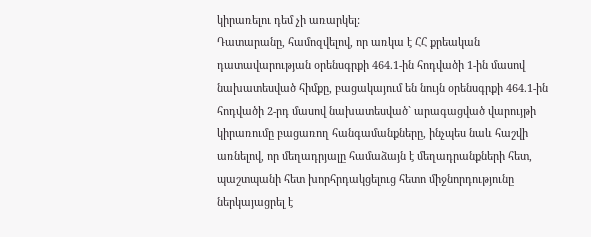կիրառելու դեմ չի առարկել:
Դատարանը, համոզվելով, որ առկա է ՀՀ քրեական դատավարության օրենսգրքի 464.1-ին հոդվածի 1-ին մասով նախատեսված հիմքը, բացակայում են նույն օրենսգրքի 464.1-ին հոդվածի 2-րդ մասով նախատեսված` արագացված վարույթի կիրառումը բացառող հանգամանքները, ինչպես նաև հաշվի առնելով, որ մեղադրյալը համաձայն է մեղադրանքների հետ, պաշտպանի հետ խորհրդակցելուց հետո միջնորդությունը ներկայացրել է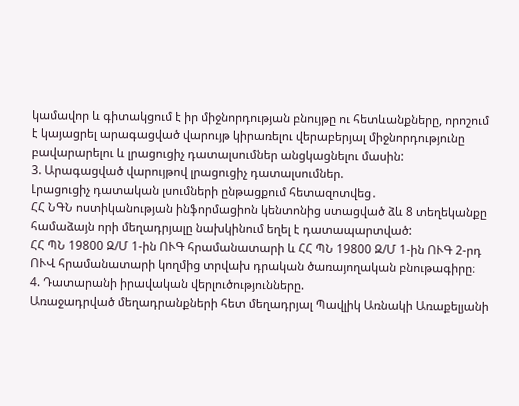կամավոր և գիտակցում է իր միջնորդության բնույթը ու հետևանքները, որոշում է կայացրել արագացված վարույթ կիրառելու վերաբերյալ միջնորդությունը բավարարելու և լրացուցիչ դատալսումներ անցկացնելու մասին:
3. Արագացված վարույթով լրացուցիչ դատալսումներ.
Լրացուցիչ դատական լսումների ընթացքում հետազոտվեց․
ՀՀ ՆԳՆ ոստիկանության ինֆորմացիոն կենտոնից ստացված ձև 8 տեղեկանքը համաձայն որի մեղադրյալը նախկինում եղել է դատապարտված:
ՀՀ ՊՆ 19800 Զ/Մ 1-ին ՈՒԳ հրամանատարի և ՀՀ ՊՆ 19800 Զ/Մ 1-ին ՈՒԳ 2-րդ ՈՒՎ հրամանատարի կողմից տրվախ դրական ծառայողական բնութագիրը։
4. Դատարանի իրավական վերլուծությունները.
Առաջադրված մեղադրանքների հետ մեղադրյալ Պավլիկ Առնակի Առաքելյանի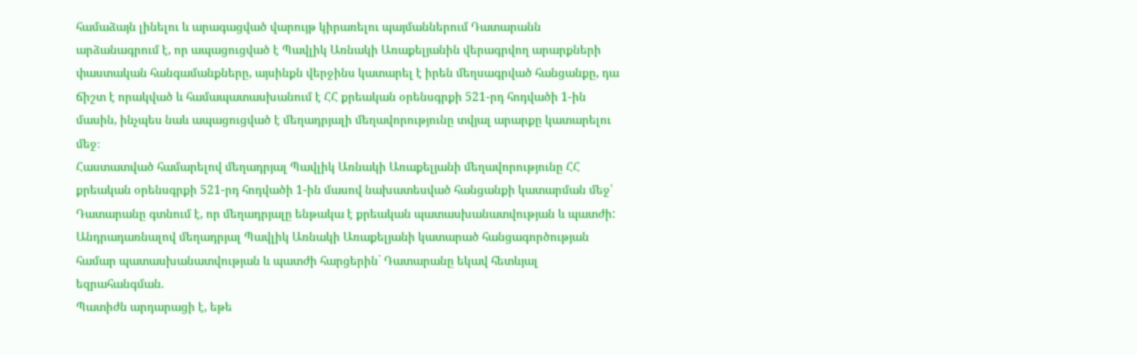համաձայն լինելու և արագացված վարույթ կիրառելու պայմաններում Դատարանն արձանագրում է, որ ապացուցված է Պավլիկ Առնակի Առաքելյանին վերագրվող արարքների փաստական հանգամանքները, այսինքն վերջինս կատարել է իրեն մեղսագրված հանցանքը, դա ճիշտ է որակված և համապատասխանում է ՀՀ քրեական օրենսգրքի 521-րդ հոդվածի 1-ին մասին, ինչպես նաև ապացուցված է մեղադրյալի մեղավորությունը տվյալ արարքը կատարելու մեջ։
Հաստատված համարելով մեղադրյալ Պավլիկ Առնակի Առաքելյանի մեղավորությունը ՀՀ քրեական օրենսգրքի 521-րդ հոդվածի 1-ին մասով նախատեսված հանցանքի կատարման մեջ՝ Դատարանը գտնում է, որ մեղադրյալը ենթակա է քրեական պատասխանատվության և պատժի:
Անդրադառնալով մեղադրյալ Պավլիկ Առնակի Առաքելյանի կատարած հանցագործության համար պատասխանատվության և պատժի հարցերին` Դատարանը եկավ հետևյալ եզրահանգման.
Պատիժն արդարացի է, եթե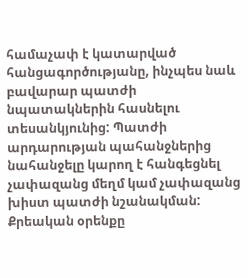համաչափ է կատարված հանցագործությանը, ինչպես նաև բավարար պատժի նպատակներին հասնելու տեսանկյունից: Պատժի արդարության պահանջներից նահանջելը կարող է հանգեցնել չափազանց մեղմ կամ չափազանց խիստ պատժի նշանակման: Քրեական օրենքը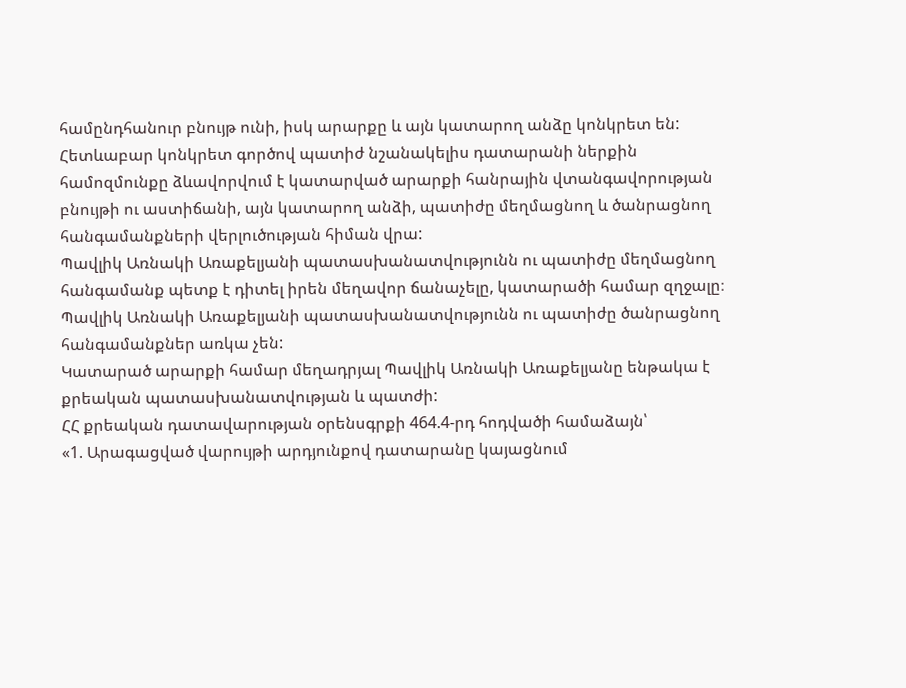համընդհանուր բնույթ ունի, իսկ արարքը և այն կատարող անձը կոնկրետ են: Հետևաբար կոնկրետ գործով պատիժ նշանակելիս դատարանի ներքին համոզմունքը ձևավորվում է կատարված արարքի հանրային վտանգավորության բնույթի ու աստիճանի, այն կատարող անձի, պատիժը մեղմացնող և ծանրացնող հանգամանքների վերլուծության հիման վրա:
Պավլիկ Առնակի Առաքելյանի պատասխանատվությունն ու պատիժը մեղմացնող հանգամանք պետք է դիտել իրեն մեղավոր ճանաչելը, կատարածի համար զղջալը։
Պավլիկ Առնակի Առաքելյանի պատասխանատվությունն ու պատիժը ծանրացնող հանգամանքներ առկա չեն:
Կատարած արարքի համար մեղադրյալ Պավլիկ Առնակի Առաքելյանը ենթակա է քրեական պատասխանատվության և պատժի:
ՀՀ քրեական դատավարության օրենսգրքի 464.4-րդ հոդվածի համաձայն՝
«1. Արագացված վարույթի արդյունքով դատարանը կայացնում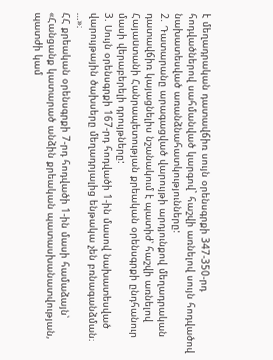է մեղադրական դատավճիռ սույն օրենսգրքի 347-350-րդ հոդվածներով սահմանված կարգով` հաշվի առնելով սույն հոդվածով նախատեսված առանձնահատկությունները:
2. Դատարանը արագացված վարույթի արդյունքով մեղադրական դատավճիռ կայացնելիս նշանակում է պատիժ՝ հաշվի առնելով Հայաuտանի Հանրապետության քրեական օրենսգրքի ընդհանուր մասի վերաբերելի դրույթները:
3. Սույն օրենսգրքի 167-րդ հոդվածի 1-ին մասով նախատեսված վարույթային ծախսերը մեղադրյալից ենթակա չեն բռնագանձման։ …»։
ՀՀ քրեական օրենսգրքի 7-րդ հոդվածի 1-ին մասի համաձայն՝
«Հանցանք կատարած անձին քրեական պատասխանատվության, պատժի կամ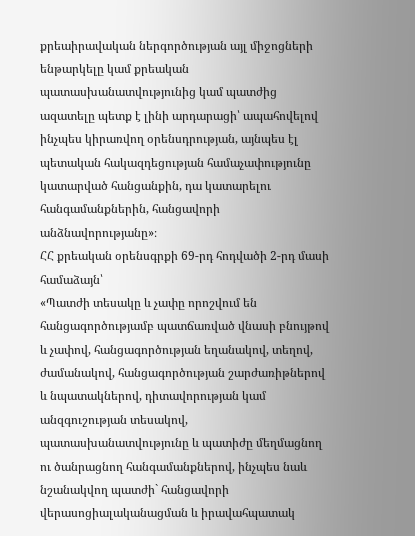քրեաիրավական ներգործության այլ միջոցների ենթարկելը կամ քրեական պատասխանատվությունից կամ պատժից ազատելը պետք է լինի արդարացի՝ ապահովելով ինչպես կիրառվող օրենսդրության, այնպես էլ պետական հակազդեցության համաչափությունը կատարված հանցանքին, դա կատարելու հանգամանքներին, հանցավորի անձնավորությանը»։
ՀՀ քրեական օրենսգրքի 69-րդ հոդվածի 2-րդ մասի համաձայն՝
«Պատժի տեսակը և չափը որոշվում են հանցագործությամբ պատճառված վնասի բնույթով և չափով, հանցագործության եղանակով, տեղով, ժամանակով, հանցագործության շարժառիթներով և նպատակներով, դիտավորության կամ անզգուշության տեսակով, պատասխանատվությունը և պատիժը մեղմացնող ու ծանրացնող հանգամանքներով, ինչպես նաև նշանակվող պատժի` հանցավորի վերասոցիալականացման և իրավահպատակ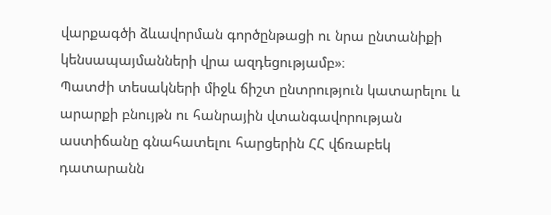վարքագծի ձևավորման գործընթացի ու նրա ընտանիքի կենսապայմանների վրա ազդեցությամբ»։
Պատժի տեսակների միջև ճիշտ ընտրություն կատարելու և արարքի բնույթն ու հանրային վտանգավորության աստիճանը գնահատելու հարցերին ՀՀ վճռաբեկ դատարանն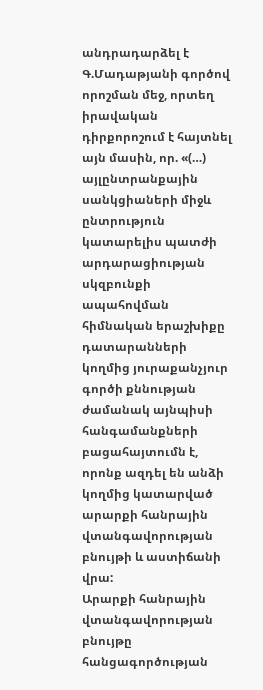անդրադարձել է Գ.Մադաթյանի գործով որոշման մեջ, որտեղ իրավական դիրքորոշում է հայտնել այն մասին, որ. «(…) այլընտրանքային սանկցիաների միջև ընտրություն կատարելիս պատժի արդարացիության սկզբունքի ապահովման հիմնական երաշխիքը դատարանների կողմից յուրաքանչյուր գործի քննության ժամանակ այնպիսի հանգամանքների բացահայտումն է, որոնք ազդել են անձի կողմից կատարված արարքի հանրային վտանգավորության բնույթի և աստիճանի վրա:
Արարքի հանրային վտանգավորության բնույթը հանցագործության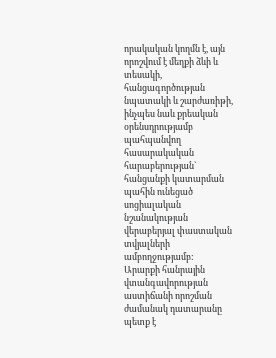որակական կողմն է, այն որոշվում է մեղքի ձևի և տեսակի, հանցագործության նպատակի և շարժառիթի, ինչպես նաև քրեական օրենսդրությամբ պահպանվող հասարակական հարաբերության` հանցանքի կատարման պահին ունեցած սոցիալական նշանակության վերաբերյալ փաստական տվյալների ամբողջությամբ:
Արարքի հանրային վտանգավորության աստիճանի որոշման ժամանակ դատարանը պետք է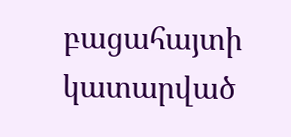բացահայտի կատարված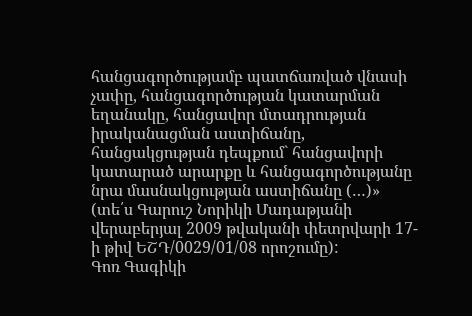հանցագործությամբ պատճառված վնասի չափը, հանցագործության կատարման եղանակը, հանցավոր մտադրության իրականացման աստիճանը, հանցակցության դեպքում` հանցավորի կատարած արարքը և հանցագործությանը նրա մասնակցության աստիճանը (…)» (տե՛ս Գարուշ Նորիկի Մադաթյանի վերաբերյալ 2009 թվականի փետրվարի 17-ի թիվ ԵՇԴ/0029/01/08 որոշումը):
Գոռ Գագիկի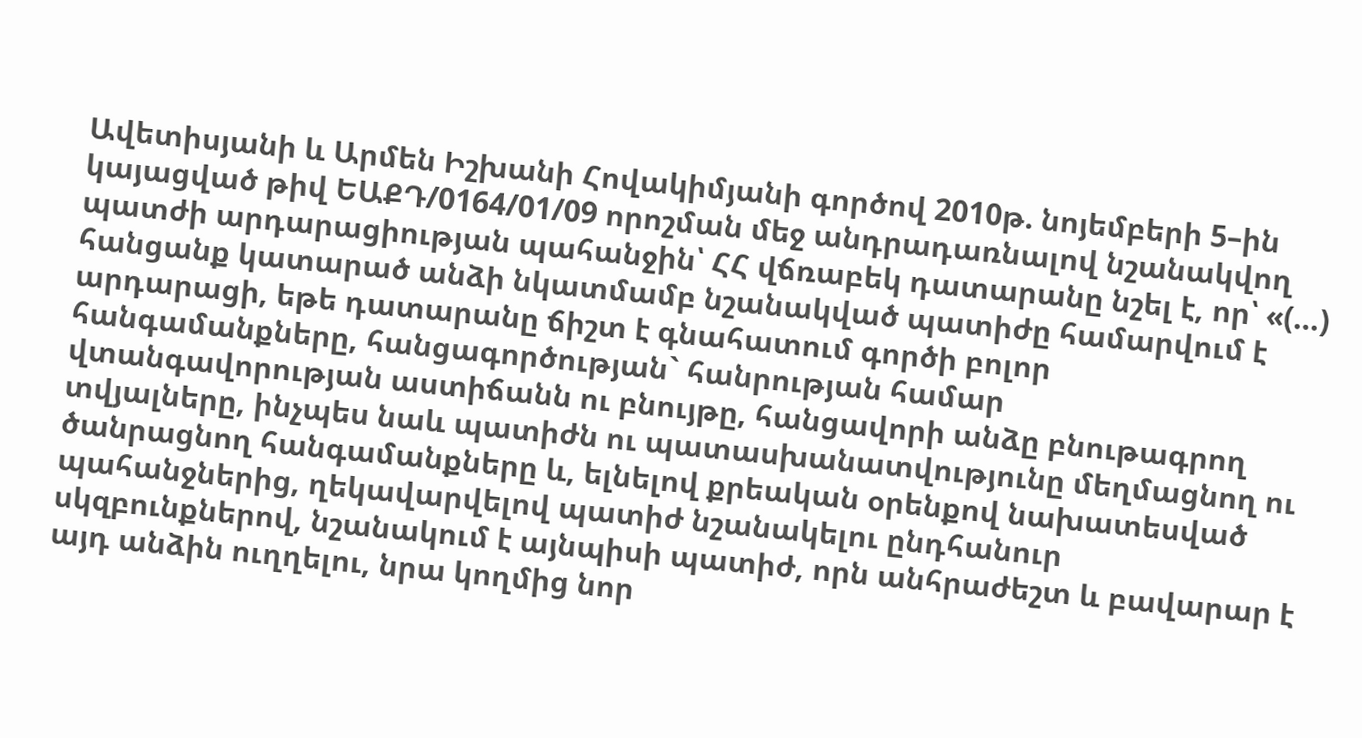Ավետիսյանի և Արմեն Իշխանի Հովակիմյանի գործով 2010թ. նոյեմբերի 5–ին կայացված թիվ ԵԱՔԴ/0164/01/09 որոշման մեջ անդրադառնալով նշանակվող պատժի արդարացիության պահանջին՝ ՀՀ վճռաբեկ դատարանը նշել է, որ՝ «(…) հանցանք կատարած անձի նկատմամբ նշանակված պատիժը համարվում է արդարացի, եթե դատարանը ճիշտ է գնահատում գործի բոլոր հանգամանքները, հանցագործության` հանրության համար վտանգավորության աստիճանն ու բնույթը, հանցավորի անձը բնութագրող տվյալները, ինչպես նաև պատիժն ու պատասխանատվությունը մեղմացնող ու ծանրացնող հանգամանքները և, ելնելով քրեական օրենքով նախատեսված պահանջներից, ղեկավարվելով պատիժ նշանակելու ընդհանուր սկզբունքներով, նշանակում է այնպիսի պատիժ, որն անհրաժեշտ և բավարար է այդ անձին ուղղելու, նրա կողմից նոր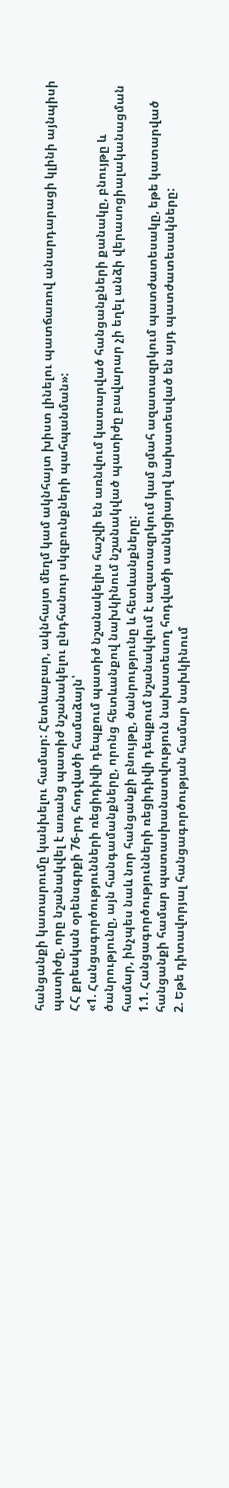հանցանքի կատարումը կանխելու համար: Հետևաբար, ակնհայտ մեղմ կամ ակնհայտ խիստ լինելու պատճառով անարդարացի կլինի այնպիսի պատիժը, որը նշանակվել է առանց պատիժ նշանակելու ընդհանուր սկզբունքների պահպանման»:
ՀՀ քրեական օրենսգրքի 76-րդ հոդվածի համաձայն՝
«1. Հանցագործությունների ռեցիդիվի դեպքում պատիժ նշանակելիս հաշվի են առնվում կատարված հանցանքների քանակը, բնույթը և ծանրությունը, այն հանգամանքները, որոնց հետևանքով նախկինում նշանակված պատիժը բավարար չի եղել անձի վերասոցիալականացման համար, ինչպես նաև նոր հանցանքի բնույթը, ծանրությունը և հետևանքները:
1.1. Հանցագործությունների ռեցիդիվի դեպքում նշանակվում է ազատազրկում կամ ցմահ ազատազրկում պատժատեսակը, եթե կատարված հանցանքի համար պատասխանատվություն նախատեսող հոդվածի սանկցիայով նախատեսված են այդ պատժատեսակները:
2. Եթե դիտավորյալ հանցագործության համար նախկինում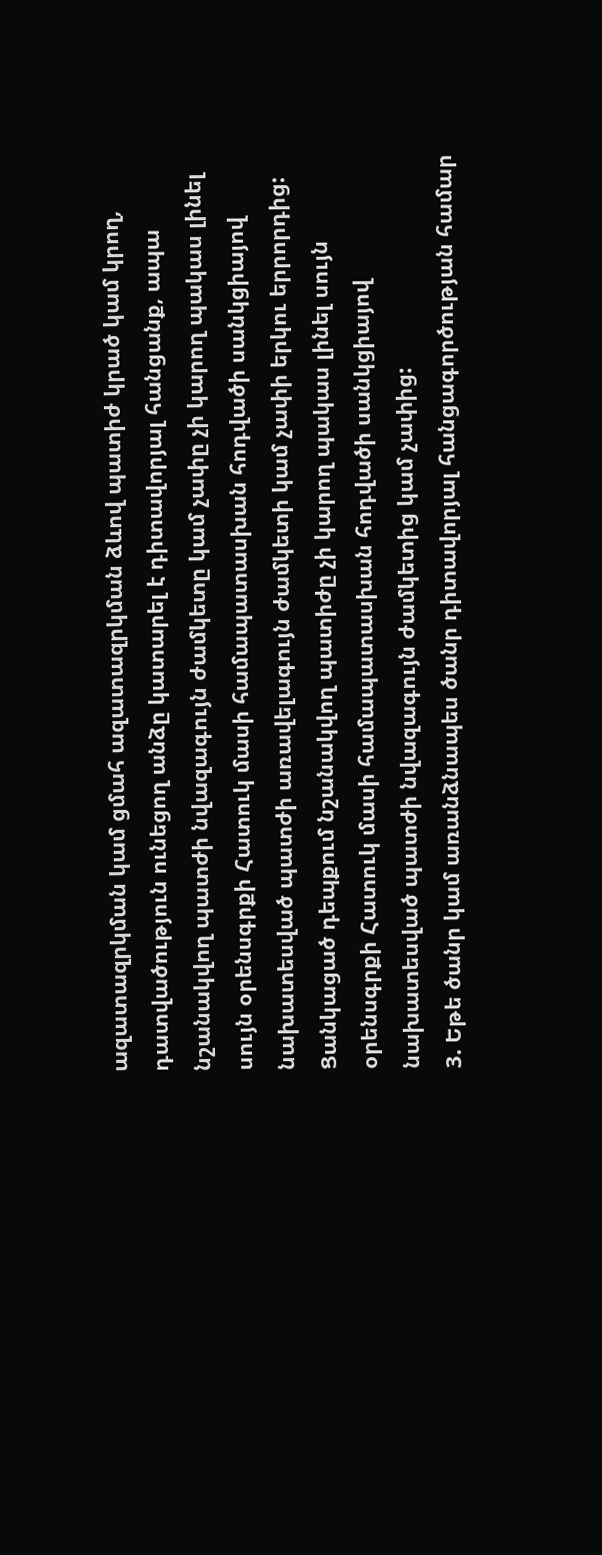ազատազրկման կամ ցմահ ազատազրկման ձևով պատիժ կրած կամ կրող, դատվածություն ունեցող անձը կատարել է դիտավորյալ հանցանք, ապա նշանակվող պատժի նվազագույն ժամկետը կամ չափը չի կարող պակաս լինել սույն օրենսգրքի Հատուկ մասի համապատասխան հոդվածի սանկցիայով նախատեսված պատժի առավելագույն ժամկետի կամ չափի երկու երրորդից: Ցանկացած դեպքում նշանակվող պատիժը չի կարող պակաս լինել սույն օրենսգրքի Հատուկ մասի համապատասխան հոդվածի սանկցիայով նախատեսված պատժի նվազագույն ժամկետից կամ չափից:
3. Եթե ծանր կամ առանձնապես ծանր դիտավորյալ հանցագործության համար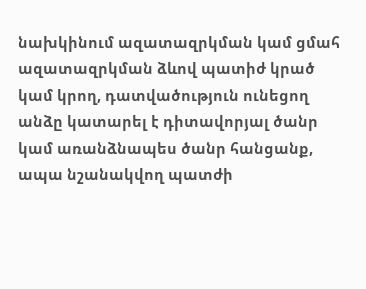նախկինում ազատազրկման կամ ցմահ ազատազրկման ձևով պատիժ կրած կամ կրող, դատվածություն ունեցող անձը կատարել է դիտավորյալ ծանր կամ առանձնապես ծանր հանցանք, ապա նշանակվող պատժի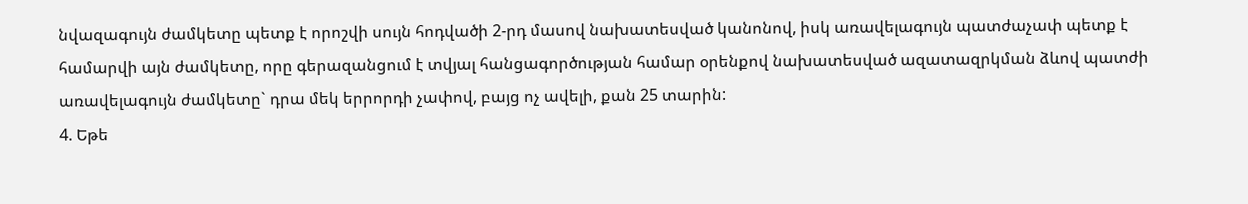նվազագույն ժամկետը պետք է որոշվի սույն հոդվածի 2-րդ մասով նախատեսված կանոնով, իսկ առավելագույն պատժաչափ պետք է համարվի այն ժամկետը, որը գերազանցում է տվյալ հանցագործության համար օրենքով նախատեսված ազատազրկման ձևով պատժի առավելագույն ժամկետը` դրա մեկ երրորդի չափով, բայց ոչ ավելի, քան 25 տարին:
4. Եթե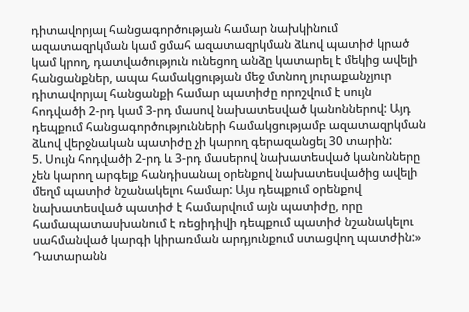դիտավորյալ հանցագործության համար նախկինում ազատազրկման կամ ցմահ ազատազրկման ձևով պատիժ կրած կամ կրող, դատվածություն ունեցող անձը կատարել է մեկից ավելի հանցանքներ, ապա համակցության մեջ մտնող յուրաքանչյուր դիտավորյալ հանցանքի համար պատիժը որոշվում է սույն հոդվածի 2-րդ կամ 3-րդ մասով նախատեսված կանոններով: Այդ դեպքում հանցագործությունների համակցությամբ ազատազրկման ձևով վերջնական պատիժը չի կարող գերազանցել 30 տարին:
5. Սույն հոդվածի 2-րդ և 3-րդ մասերով նախատեսված կանոնները չեն կարող արգելք հանդիսանալ օրենքով նախատեսվածից ավելի մեղմ պատիժ նշանակելու համար: Այս դեպքում օրենքով նախատեսված պատիժ է համարվում այն պատիժը, որը համապատասխանում է ռեցիդիվի դեպքում պատիժ նշանակելու սահմանված կարգի կիրառման արդյունքում ստացվող պատժին:»
Դատարանն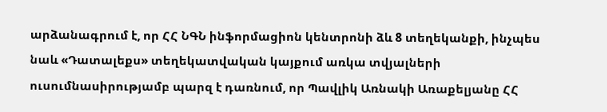արձանագրում է, որ ՀՀ ՆԳՆ ինֆորմացիոն կենտրոնի ձև 8 տեղեկանքի, ինչպես նաև «Դատալեքս» տեղեկատվական կայքում առկա տվյալների ուսումնասիրությամբ պարզ է դառնում, որ Պավլիկ Առնակի Առաքելյանը ՀՀ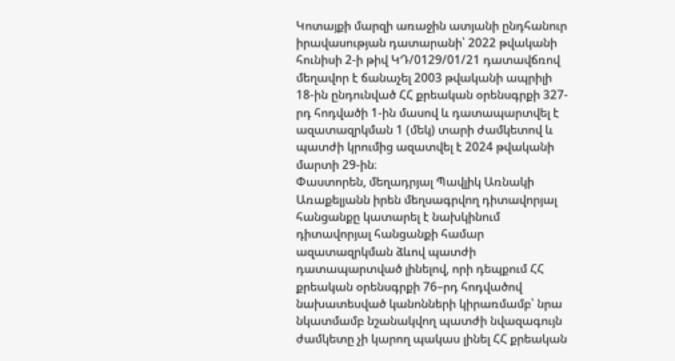Կոտայքի մարզի առաջին ատյանի ընդհանուր իրավասության դատարանի՝ 2022 թվականի հունիսի 2-ի թիվ ԿԴ/0129/01/21 դատավճռով մեղավոր է ճանաչել 2003 թվականի ապրիլի 18-ին ընդունված ՀՀ քրեական օրենսգրքի 327-րդ հոդվածի 1-ին մասով և դատապարտվել է ազատազրկման 1 (մեկ) տարի ժամկետով և պատժի կրումից ազատվել է 2024 թվականի մարտի 29-ին։
Փաստորեն, մեղադրյալ Պավլիկ Առնակի Առաքելյանն իրեն մեղսագրվող դիտավորյալ հանցանքը կատարել է նախկինում դիտավորյալ հանցանքի համար ազատազրկման ձևով պատժի դատապարտված լինելով, որի դեպքում ՀՀ քրեական օրենսգրքի 76–րդ հոդվածով նախատեսված կանոնների կիրառմամբ՝ նրա նկատմամբ նշանակվող պատժի նվազագույն ժամկետը չի կարող պակաս լինել ՀՀ քրեական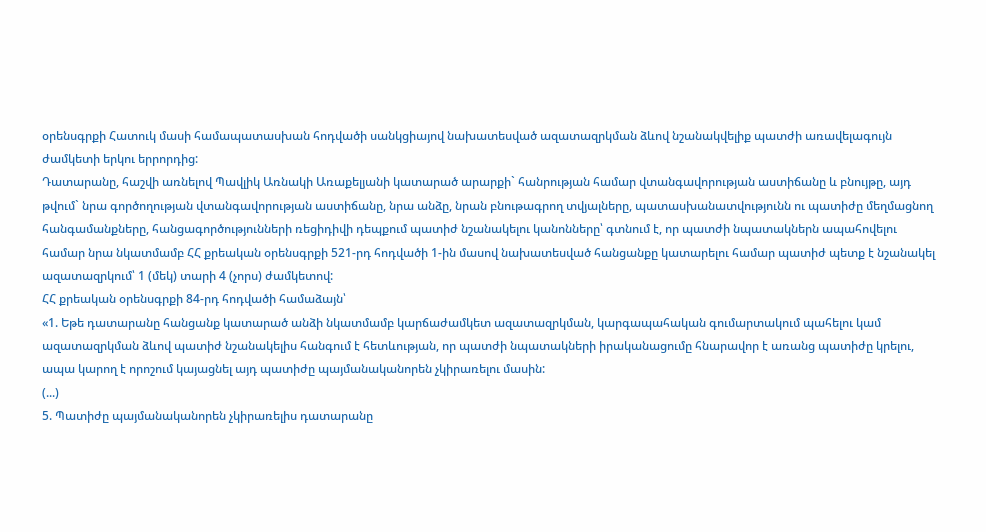օրենսգրքի Հատուկ մասի համապատասխան հոդվածի սանկցիայով նախատեսված ազատազրկման ձևով նշանակվելիք պատժի առավելագույն ժամկետի երկու երրորդից:
Դատարանը, հաշվի առնելով Պավլիկ Առնակի Առաքելյանի կատարած արարքի` հանրության համար վտանգավորության աստիճանը և բնույթը, այդ թվում` նրա գործողության վտանգավորության աստիճանը, նրա անձը, նրան բնութագրող տվյալները, պատասխանատվությունն ու պատիժը մեղմացնող հանգամանքները, հանցագործությունների ռեցիդիվի դեպքում պատիժ նշանակելու կանոնները՝ գտնում է, որ պատժի նպատակներն ապահովելու համար նրա նկատմամբ ՀՀ քրեական օրենսգրքի 521-րդ հոդվածի 1-ին մասով նախատեսված հանցանքը կատարելու համար պատիժ պետք է նշանակել ազատազրկում՝ 1 (մեկ) տարի 4 (չորս) ժամկետով:
ՀՀ քրեական օրենսգրքի 84-րդ հոդվածի համաձայն՝
«1. Եթե դատարանը հանցանք կատարած անձի նկատմամբ կարճաժամկետ ազատազրկման, կարգապահական գումարտակում պահելու կամ ազատազրկման ձևով պատիժ նշանակելիս հանգում է հետևության, որ պատժի նպատակների իրականացումը հնարավոր է առանց պատիժը կրելու, ապա կարող է որոշում կայացնել այդ պատիժը պայմանականորեն չկիրառելու մասին:
(...)
5. Պատիժը պայմանականորեն չկիրառելիս դատարանը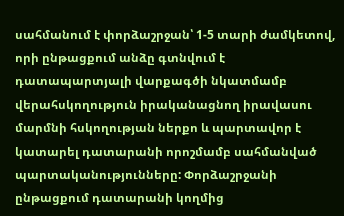սահմանում է փորձաշրջան՝ 1-5 տարի ժամկետով, որի ընթացքում անձը գտնվում է դատապարտյալի վարքագծի նկատմամբ վերահսկողություն իրականացնող իրավասու մարմնի հսկողության ներքո և պարտավոր է կատարել դատարանի որոշմամբ սահմանված պարտականությունները: Փորձաշրջանի ընթացքում դատարանի կողմից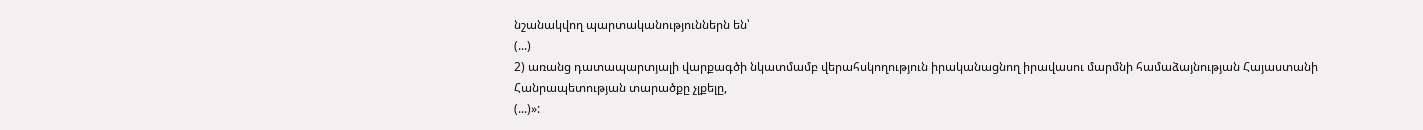նշանակվող պարտականություններն են՝
(...)
2) առանց դատապարտյալի վարքագծի նկատմամբ վերահսկողություն իրականացնող իրավասու մարմնի համաձայնության Հայաստանի Հանրապետության տարածքը չլքելը,
(...)»: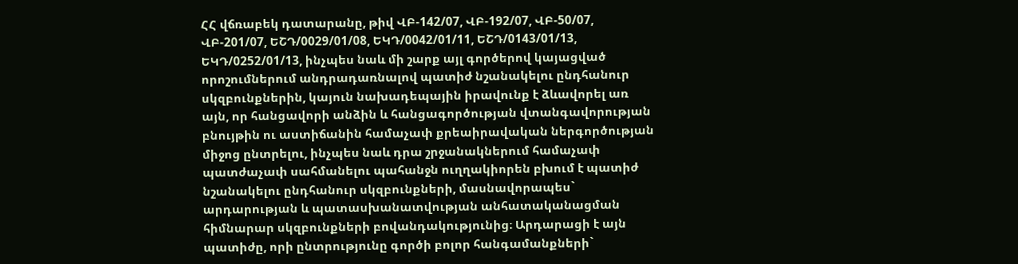ՀՀ վճռաբեկ դատարանը, թիվ ՎԲ-142/07, ՎԲ-192/07, ՎԲ-50/07, ՎԲ-201/07, ԵՇԴ/0029/01/08, ԵԿԴ/0042/01/11, ԵՇԴ/0143/01/13, ԵԿԴ/0252/01/13, ինչպես նաև մի շարք այլ գործերով կայացված որոշումներում անդրադառնալով պատիժ նշանակելու ընդհանուր սկզբունքներին, կայուն նախադեպային իրավունք է ձևավորել առ այն, որ հանցավորի անձին և հանցագործության վտանգավորության բնույթին ու աստիճանին համաչափ քրեաիրավական ներգործության միջոց ընտրելու, ինչպես նաև դրա շրջանակներում համաչափ պատժաչափ սահմանելու պահանջն ուղղակիորեն բխում է պատիժ նշանակելու ընդհանուր սկզբունքների, մասնավորապես` արդարության և պատասխանատվության անհատականացման հիմնարար սկզբունքների բովանդակությունից։ Արդարացի է այն պատիժը, որի ընտրությունը գործի բոլոր հանգամանքների`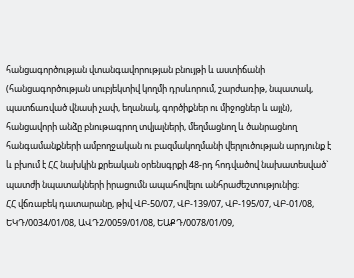հանցագործության վտանգավորության բնույթի և աստիճանի (հանցագործության սուբյեկտիվ կողմի դրսևորում, շարժառիթ, նպատակ, պատճառված վնասի չափ, եղանակ, գործիքներ ու միջոցներ և այլն), հանցավորի անձը բնութագրող տվյալների, մեղմացնող և ծանրացնող հանգամանքների ամբողջական ու բազմակողմանի վերլուծության արդյունք է և բխում է ՀՀ նախկին քրեական օրենսգրքի 48-րդ հոդվածով նախատեսված` պատժի նպատակների իրացումն ապահովելու անհրաժեշտությունից։
ՀՀ վճռաբեկ դատարանը, թիվ ՎԲ-50/07, ՎԲ-139/07, ՎԲ-195/07, ՎԲ-01/08, ԵԿԴ/0034/01/08, ԱՎԴ2/0059/01/08, ԵԱՔԴ/0078/01/09,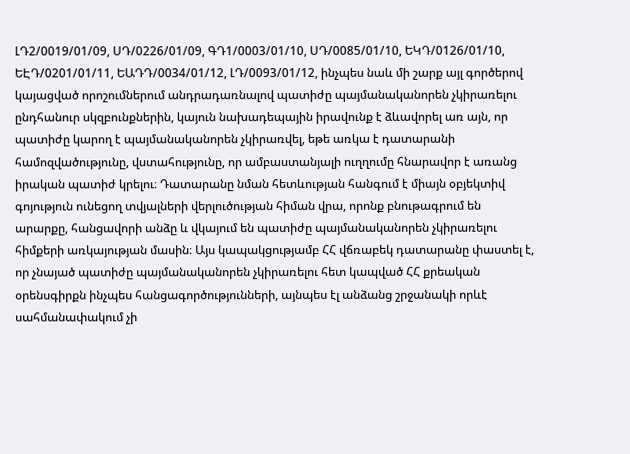ԼԴ2/0019/01/09, ՍԴ/0226/01/09, ԳԴ1/0003/01/10, ՍԴ/0085/01/10, ԵԿԴ/0126/01/10, ԵԷԴ/0201/01/11, ԵԱԴԴ/0034/01/12, ԼԴ/0093/01/12, ինչպես նաև մի շարք այլ գործերով կայացված որոշումներում անդրադառնալով պատիժը պայմանականորեն չկիրառելու ընդհանուր սկզբունքներին, կայուն նախադեպային իրավունք է ձևավորել առ այն, որ պատիժը կարող է պայմանականորեն չկիրառվել, եթե առկա է դատարանի համոզվածությունը, վստահությունը, որ ամբաստանյալի ուղղումը հնարավոր է առանց իրական պատիժ կրելու։ Դատարանը նման հետևության հանգում է միայն օբյեկտիվ գոյություն ունեցող տվյալների վերլուծության հիման վրա, որոնք բնութագրում են արարքը, հանցավորի անձը և վկայում են պատիժը պայմանականորեն չկիրառելու հիմքերի առկայության մասին։ Այս կապակցությամբ ՀՀ վճռաբեկ դատարանը փաստել է, որ չնայած պատիժը պայմանականորեն չկիրառելու հետ կապված ՀՀ քրեական օրենսգիրքն ինչպես հանցագործությունների, այնպես էլ անձանց շրջանակի որևէ սահմանափակում չի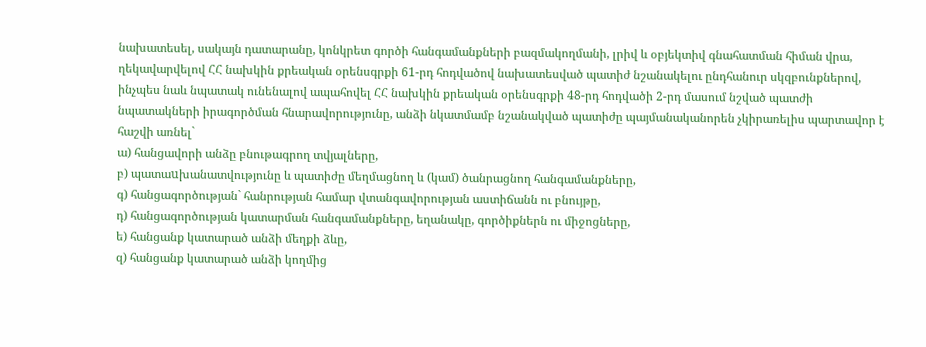նախատեսել, սակայն դատարանը, կոնկրետ գործի հանգամանքների բազմակողմանի, լրիվ և օբյեկտիվ գնահատման հիման վրա, ղեկավարվելով ՀՀ նախկին քրեական օրենսգրքի 61-րդ հոդվածով նախատեսված պատիժ նշանակելու ընդհանուր սկզբունքներով, ինչպես նաև նպատակ ունենալով ապահովել ՀՀ նախկին քրեական օրենսգրքի 48-րդ հոդվածի 2-րդ մասում նշված պատժի նպատակների իրագործման հնարավորությունը, անձի նկատմամբ նշանակված պատիժը պայմանականորեն չկիրառելիս պարտավոր է հաշվի առնել`
ա) հանցավորի անձը բնութագրող տվյալները,
բ) պատաuխանատվությունը և պատիժը մեղմացնող և (կամ) ծանրացնող հանգամանքները,
գ) հանցագործության` հանրության համար վտանգավորության աստիճանն ու բնույթը,
դ) հանցագործության կատարման հանգամանքները, եղանակը, գործիքներն ու միջոցները,
ե) հանցանք կատարած անձի մեղքի ձևը,
զ) հանցանք կատարած անձի կողմից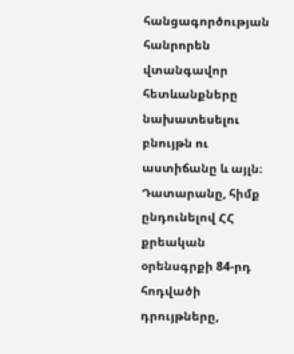հանցագործության հանրորեն վտանգավոր հետևանքները նախատեսելու բնույթն ու աստիճանը և այլն։
Դատարանը, հիմք ընդունելով ՀՀ քրեական օրենսգրքի 84-րդ հոդվածի դրույթները,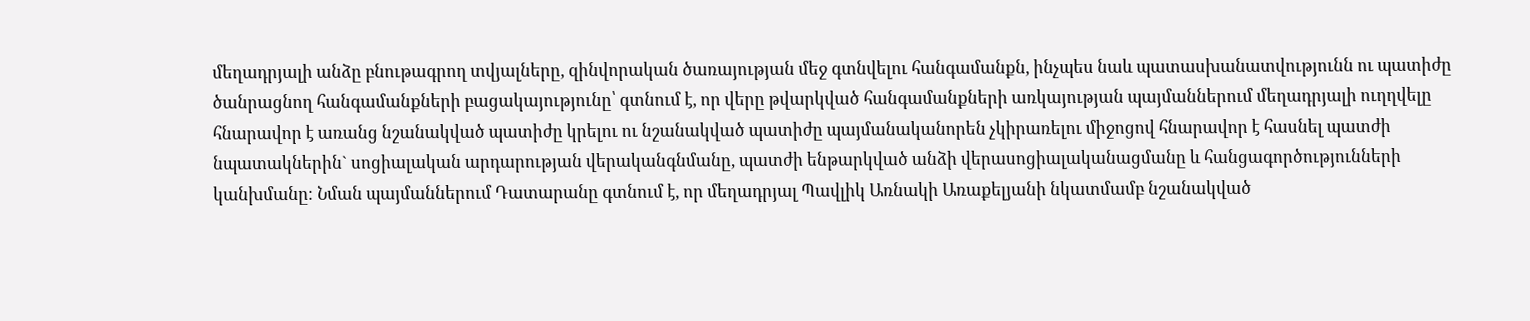մեղադրյալի անձը բնութագրող տվյալները, զինվորական ծառայության մեջ գտնվելու հանգամանքն, ինչպես նաև պատասխանատվությունն ու պատիժը ծանրացնող հանգամանքների բացակայությունը՝ գտնում է, որ վերը թվարկված հանգամանքների առկայության պայմաններում մեղադրյալի ուղղվելը հնարավոր է առանց նշանակված պատիժը կրելու ու նշանակված պատիժը պայմանականորեն չկիրառելու միջոցով հնարավոր է հասնել պատժի նպատակներին` սոցիալական արդարության վերականգնմանը, պատժի ենթարկված անձի վերասոցիալականացմանը և հանցագործությունների կանխմանը։ Նման պայմաններում Դատարանը գտնում է, որ մեղադրյալ Պավլիկ Առնակի Առաքելյանի նկատմամբ նշանակված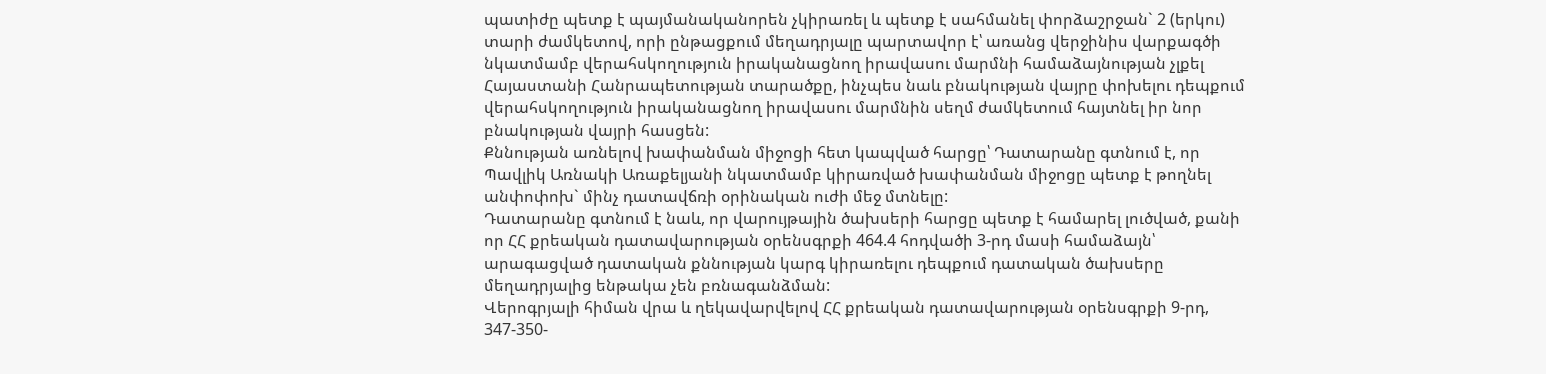պատիժը պետք է պայմանականորեն չկիրառել և պետք է սահմանել փորձաշրջան` 2 (երկու) տարի ժամկետով, որի ընթացքում մեղադրյալը պարտավոր է՝ առանց վերջինիս վարքագծի նկատմամբ վերահսկողություն իրականացնող իրավասու մարմնի համաձայնության չլքել Հայաստանի Հանրապետության տարածքը, ինչպես նաև բնակության վայրը փոխելու դեպքում վերահսկողություն իրականացնող իրավասու մարմնին սեղմ ժամկետում հայտնել իր նոր բնակության վայրի հասցեն:
Քննության առնելով խափանման միջոցի հետ կապված հարցը՝ Դատարանը գտնում է, որ Պավլիկ Առնակի Առաքելյանի նկատմամբ կիրառված խափանման միջոցը պետք է թողնել անփոփոխ` մինչ դատավճռի օրինական ուժի մեջ մտնելը:
Դատարանը գտնում է նաև, որ վարույթային ծախսերի հարցը պետք է համարել լուծված, քանի որ ՀՀ քրեական դատավարության օրենսգրքի 464.4 հոդվածի 3-րդ մասի համաձայն՝ արագացված դատական քննության կարգ կիրառելու դեպքում դատական ծախսերը մեղադրյալից ենթակա չեն բռնագանձման:
Վերոգրյալի հիման վրա և ղեկավարվելով ՀՀ քրեական դատավարության օրենսգրքի 9-րդ, 347-350-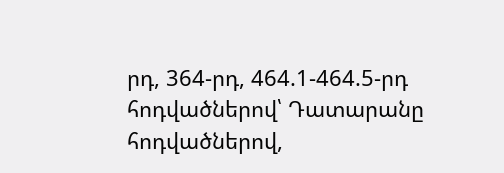րդ, 364-րդ, 464.1-464.5-րդ հոդվածներով՝ Դատարանը հոդվածներով,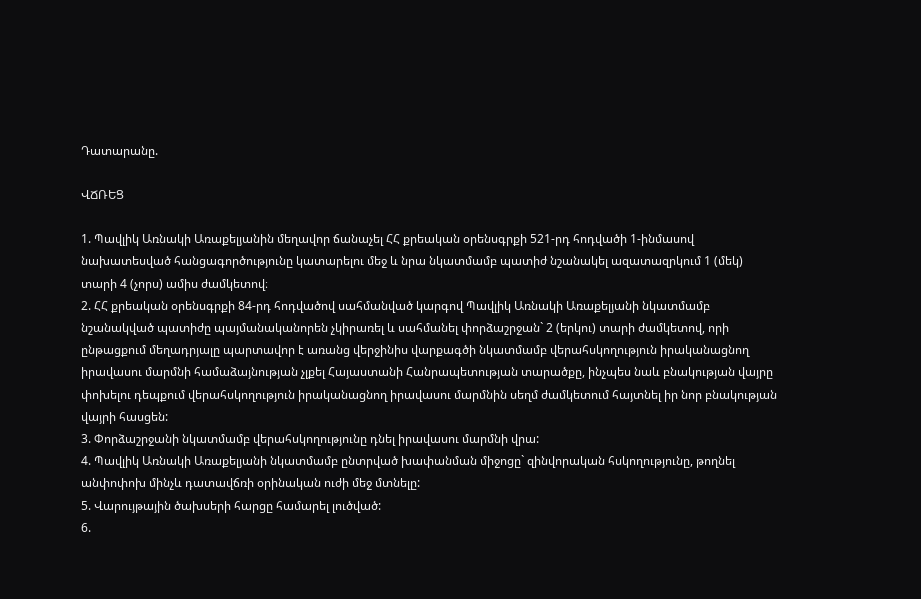Դատարանը.

ՎՃՌԵՑ

1. Պավլիկ Առնակի Առաքելյանին մեղավոր ճանաչել ՀՀ քրեական օրենսգրքի 521-րդ հոդվածի 1-ինմասով նախատեսված հանցագործությունը կատարելու մեջ և նրա նկատմամբ պատիժ նշանակել ազատազրկում 1 (մեկ) տարի 4 (չորս) ամիս ժամկետով։
2. ՀՀ քրեական օրենսգրքի 84-րդ հոդվածով սահմանված կարգով Պավլիկ Առնակի Առաքելյանի նկատմամբ նշանակված պատիժը պայմանականորեն չկիրառել և սահմանել փորձաշրջան` 2 (երկու) տարի ժամկետով, որի ընթացքում մեղադրյալը պարտավոր է առանց վերջինիս վարքագծի նկատմամբ վերահսկողություն իրականացնող իրավասու մարմնի համաձայնության չլքել Հայաստանի Հանրապետության տարածքը, ինչպես նաև բնակության վայրը փոխելու դեպքում վերահսկողություն իրականացնող իրավասու մարմնին սեղմ ժամկետում հայտնել իր նոր բնակության վայրի հասցեն:
3. Փորձաշրջանի նկատմամբ վերահսկողությունը դնել իրավասու մարմնի վրա:
4. Պավլիկ Առնակի Առաքելյանի նկատմամբ ընտրված խափանման միջոցը` զինվորական հսկողությունը, թողնել անփոփոխ մինչև դատավճռի օրինական ուժի մեջ մտնելը:
5. Վարույթային ծախսերի հարցը համարել լուծված:
6.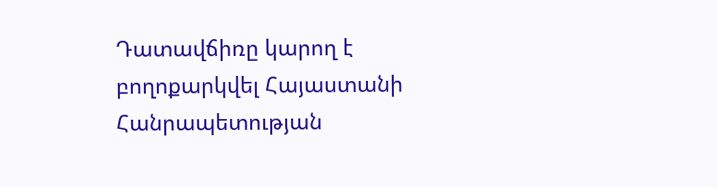Դատավճիռը կարող է բողոքարկվել Հայաստանի Հանրապետության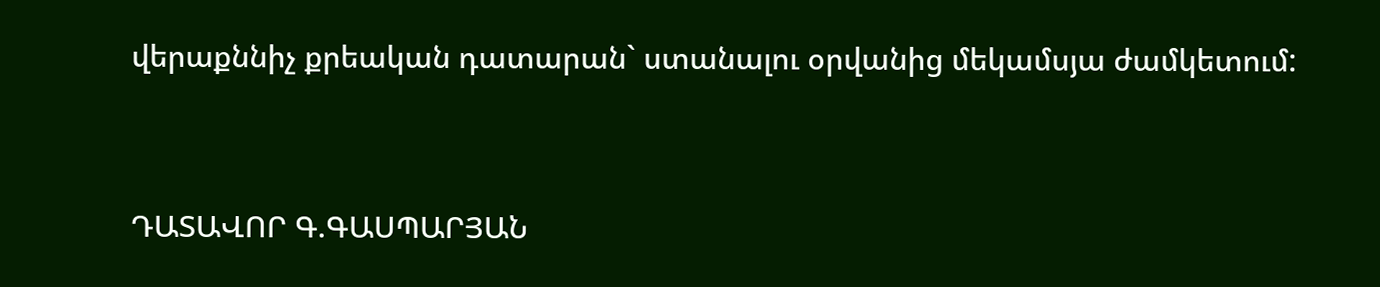վերաքննիչ քրեական դատարան` ստանալու օրվանից մեկամսյա ժամկետում:




ԴԱՏԱՎՈՐ Գ.ԳԱՍՊԱՐՅԱՆ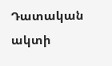Դատական ակտի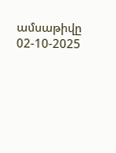ամսաթիվը 02-10-2025